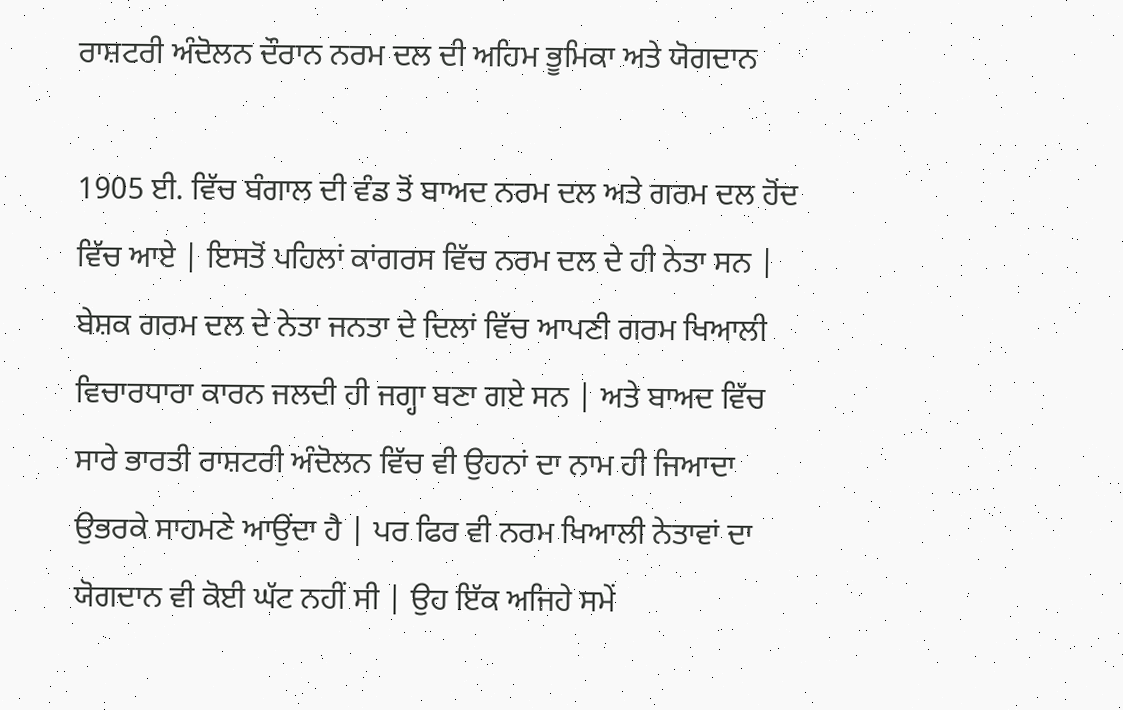ਰਾਸ਼ਟਰੀ ਅੰਦੋਲਨ ਦੌਰਾਨ ਨਰਮ ਦਲ ਦੀ ਅਹਿਮ ਭੂਮਿਕਾ ਅਤੇ ਯੋਗਦਾਨ

1905 ਈ. ਵਿੱਚ ਬੰਗਾਲ ਦੀ ਵੰਡ ਤੋਂ ਬਾਅਦ ਨਰਮ ਦਲ ਅਤੇ ਗਰਮ ਦਲ ਹੋਂਦ ਵਿੱਚ ਆਏ | ਇਸਤੋਂ ਪਹਿਲਾਂ ਕਾਂਗਰਸ ਵਿੱਚ ਨਰਮ ਦਲ ਦੇ ਹੀ ਨੇਤਾ ਸਨ | ਬੇਸ਼ਕ ਗਰਮ ਦਲ ਦੇ ਨੇਤਾ ਜਨਤਾ ਦੇ ਦਿਲਾਂ ਵਿੱਚ ਆਪਣੀ ਗਰਮ ਖਿਆਲੀ ਵਿਚਾਰਧਾਰਾ ਕਾਰਨ ਜਲਦੀ ਹੀ ਜਗ੍ਹਾ ਬਣਾ ਗਏ ਸਨ | ਅਤੇ ਬਾਅਦ ਵਿੱਚ ਸਾਰੇ ਭਾਰਤੀ ਰਾਸ਼ਟਰੀ ਅੰਦੋਲਨ ਵਿੱਚ ਵੀ ਉਹਨਾਂ ਦਾ ਨਾਮ ਹੀ ਜਿਆਦਾ ਉਭਰਕੇ ਸਾਹਮਣੇ ਆਉਂਦਾ ਹੈ | ਪਰ ਫਿਰ ਵੀ ਨਰਮ ਖਿਆਲੀ ਨੇਤਾਵਾਂ ਦਾ ਯੋਗਦਾਨ ਵੀ ਕੋਈ ਘੱਟ ਨਹੀਂ ਸੀ | ਉਹ ਇੱਕ ਅਜਿਹੇ ਸਮੇਂ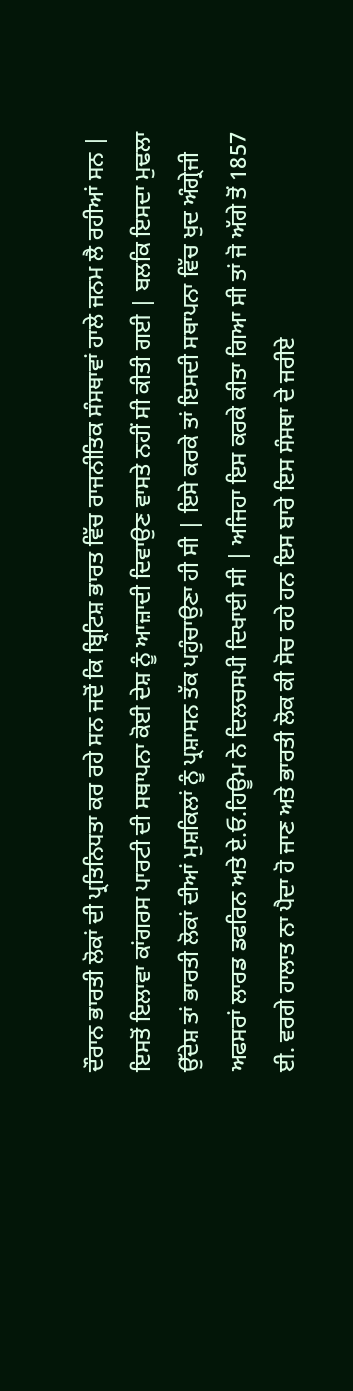ਦੌਰਾਨ ਭਾਰਤੀ ਲੋਕਾਂ ਦੀ ਪ੍ਰਤਿਨਿਧਤਾ ਕਰ ਰਹੇ ਸਨ ਜਦੋਂ ਕਿ ਬ੍ਰਿਟਿਸ਼ ਭਾਰਤ ਵਿੱਚ ਰਾਜਨੀਤਿਕ ਸੰਸਥਾਵਾਂ ਹਾਲੇ ਜਨਮ ਲੈ ਰਹੀਆਂ ਸਨ | ਇਸਤੋਂ ਇਲਾਵਾ ਕਾਂਗਰਸ ਪਾਰਟੀ ਦੀ ਸਥਾਪਨਾ ਕੋਈ ਦੇਸ਼ ਨੂੰ ਆਜ਼ਾਦੀ ਦਿਵਾਉਣ ਵਾਸਤੇ ਨਹੀਂ ਸੀ ਕੀਤੀ ਗਈ | ਬਲਕਿ ਇਸਦਾ ਮੁਢਲਾ ਉੱਦੇਸ਼ ਤਾਂ ਭਾਰਤੀ ਲੋਕਾਂ ਦੀਆਂ ਮੁਸ਼ਕਿਲਾਂ ਨੂੰ ਪ੍ਰਸ਼ਾਸਨ ਤੱਕ ਪਹੁੰਚਾਉਣਾ ਹੀ ਸੀ | ਇਸੇ ਕਰਕੇ ਤਾਂ ਇਸਦੀ ਸਥਾਪਨਾ ਵਿੱਚ ਖੁਦ ਅੰਗ੍ਰੇਜੀ ਅਫਸਰਾਂ ਲਾਰਡ ਡਫਰਿਨ ਅਤੇ ਏ.ਓ.ਹਿਊਮ ਨੇ ਦਿਲਚਸਪੀ ਦਿਖਾਈ ਸੀ | ਅਜਿਹਾ ਇਸ ਕਰਕੇ ਕੀਤਾ ਗਿਆ ਸੀ ਤਾਂ ਜੋ ਅੱਗੇ ਤੋਂ 1857 ਈ. ਵਰਗੇ ਹਾਲਾਤ ਨਾ ਪੈਦਾ ਹੋ ਜਾਣ ਅਤੇ ਭਾਰਤੀ ਲੋਕ ਕੀ ਸੋਚ ਰਹੇ ਹਨ ਇਸ ਬਾਰੇ ਇਸ ਸੰਸਥਾ ਦੇ ਜਰੀਏ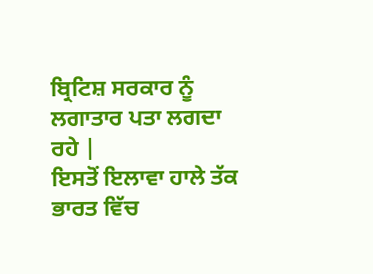ਬ੍ਰਿਟਿਸ਼ ਸਰਕਾਰ ਨੂੰ ਲਗਾਤਾਰ ਪਤਾ ਲਗਦਾ ਰਹੇ |
ਇਸਤੋਂ ਇਲਾਵਾ ਹਾਲੇ ਤੱਕ ਭਾਰਤ ਵਿੱਚ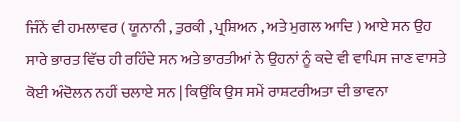ਜਿੰਨੇਂ ਵੀ ਹਮਲਾਵਰ ( ਯੂਨਾਨੀ , ਤੁਰਕੀ , ਪ੍ਰਸ਼ਿਅਨ , ਅਤੇ ਮੁਗਲ ਆਦਿ ) ਆਏ ਸਨ ਉਹ ਸਾਰੇ ਭਾਰਤ ਵਿੱਚ ਹੀ ਰਹਿੰਦੇ ਸਨ ਅਤੇ ਭਾਰਤੀਆਂ ਨੇ ਉਹਨਾਂ ਨੂੰ ਕਦੇ ਵੀ ਵਾਪਿਸ ਜਾਣ ਵਾਸਤੇ ਕੋਈ ਅੰਦੋਲਨ ਨਹੀਂ ਚਲਾਏ ਸਨ | ਕਿਉਂਕਿ ਉਸ ਸਮੇਂ ਰਾਸ਼ਟਰੀਅਤਾ ਦੀ ਭਾਵਨਾ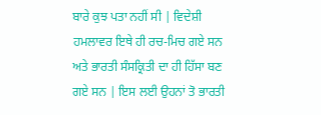ਬਾਰੇ ਕੁਝ ਪਤਾ ਨਹੀਂ ਸੀ | ਵਿਦੇਸ਼ੀ ਹਮਲਾਵਰ ਇਥੇ ਹੀ ਰਚ-ਮਿਚ ਗਏ ਸਨ ਅਤੇ ਭਾਰਤੀ ਸੰਸਕ੍ਰਿਤੀ ਦਾ ਹੀ ਹਿੱਸਾ ਬਣ ਗਏ ਸਨ | ਇਸ ਲਈ ਉਹਨਾਂ ਤੋ ਭਾਰਤੀ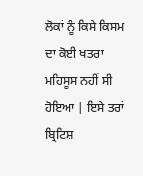ਲੋਕਾਂ ਨੂੰ ਕਿਸੇ ਕਿਸਮ ਦਾ ਕੋਈ ਖਤਰਾ ਮਹਿਸੂਸ ਨਹੀਂ ਸੀ ਹੋਇਆ | ਇਸੇ ਤਰਾਂ ਬ੍ਰਿਟਿਸ਼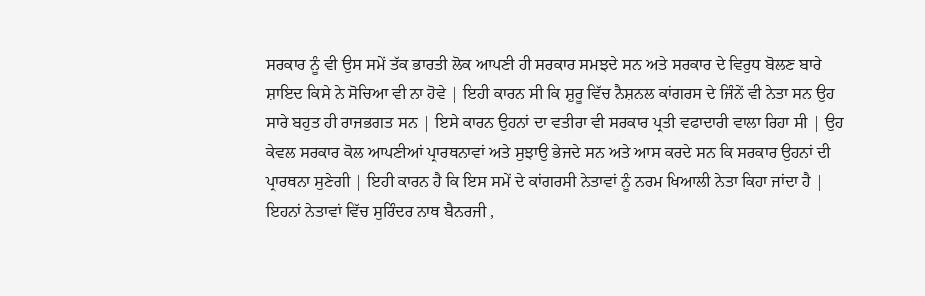ਸਰਕਾਰ ਨੂੰ ਵੀ ਉਸ ਸਮੇਂ ਤੱਕ ਭਾਰਤੀ ਲੋਕ ਆਪਣੀ ਹੀ ਸਰਕਾਰ ਸਮਝਦੇ ਸਨ ਅਤੇ ਸਰਕਾਰ ਦੇ ਵਿਰੁਧ ਬੋਲਣ ਬਾਰੇ ਸ਼ਾਇਦ ਕਿਸੇ ਨੇ ਸੋਚਿਆ ਵੀ ਨਾ ਹੋਵੇ | ਇਹੀ ਕਾਰਨ ਸੀ ਕਿ ਸ਼ੁਰੂ ਵਿੱਚ ਨੈਸ਼ਨਲ ਕਾਂਗਰਸ ਦੇ ਜਿੰਨੇਂ ਵੀ ਨੇਤਾ ਸਨ ਉਹ ਸਾਰੇ ਬਹੁਤ ਹੀ ਰਾਜਭਗਤ ਸਨ | ਇਸੇ ਕਾਰਨ ਉਹਨਾਂ ਦਾ ਵਤੀਰਾ ਵੀ ਸਰਕਾਰ ਪ੍ਰਤੀ ਵਫਾਦਾਰੀ ਵਾਲਾ ਰਿਹਾ ਸੀ | ਉਹ ਕੇਵਲ ਸਰਕਾਰ ਕੋਲ ਆਪਣੀਆਂ ਪ੍ਰਾਰਥਨਾਵਾਂ ਅਤੇ ਸੁਝਾਉ ਭੇਜਦੇ ਸਨ ਅਤੇ ਆਸ ਕਰਦੇ ਸਨ ਕਿ ਸਰਕਾਰ ਉਹਨਾਂ ਦੀ ਪ੍ਰਾਰਥਨਾ ਸੁਣੇਗੀ | ਇਹੀ ਕਾਰਨ ਹੈ ਕਿ ਇਸ ਸਮੇਂ ਦੇ ਕਾਂਗਰਸੀ ਨੇਤਾਵਾਂ ਨੂੰ ਨਰਮ ਖਿਆਲੀ ਨੇਤਾ ਕਿਹਾ ਜਾਂਦਾ ਹੈ | ਇਹਨਾਂ ਨੇਤਾਵਾਂ ਵਿੱਚ ਸੁਰਿੰਦਰ ਨਾਥ ਬੈਨਰਜੀ ,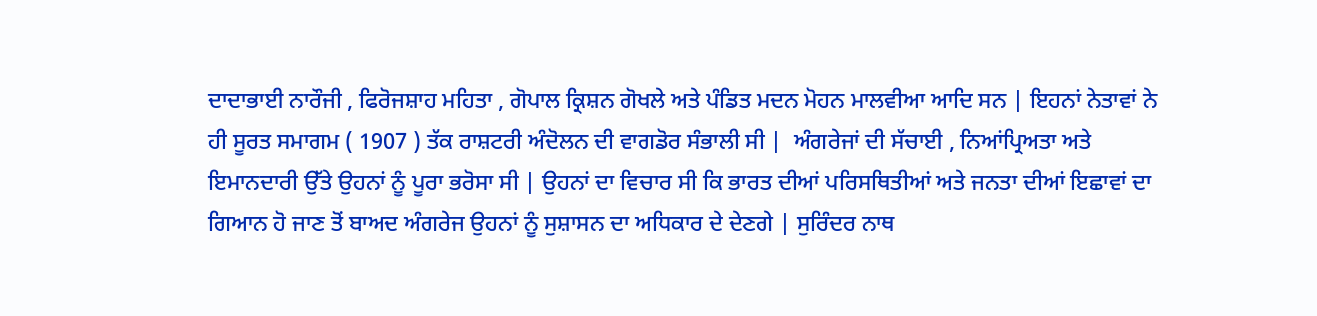ਦਾਦਾਭਾਈ ਨਾਰੌਜੀ , ਫਿਰੋਜਸ਼ਾਹ ਮਹਿਤਾ , ਗੋਪਾਲ ਕ੍ਰਿਸ਼ਨ ਗੋਖਲੇ ਅਤੇ ਪੰਡਿਤ ਮਦਨ ਮੋਹਨ ਮਾਲਵੀਆ ਆਦਿ ਸਨ | ਇਹਨਾਂ ਨੇਤਾਵਾਂ ਨੇ ਹੀ ਸੂਰਤ ਸਮਾਗਮ ( 1907 ) ਤੱਕ ਰਾਸ਼ਟਰੀ ਅੰਦੋਲਨ ਦੀ ਵਾਗਡੋਰ ਸੰਭਾਲੀ ਸੀ |  ਅੰਗਰੇਜਾਂ ਦੀ ਸੱਚਾਈ , ਨਿਆਂਪ੍ਰਿਅਤਾ ਅਤੇ ਇਮਾਨਦਾਰੀ ਉੱਤੇ ਉਹਨਾਂ ਨੂੰ ਪੂਰਾ ਭਰੋਸਾ ਸੀ | ਉਹਨਾਂ ਦਾ ਵਿਚਾਰ ਸੀ ਕਿ ਭਾਰਤ ਦੀਆਂ ਪਰਿਸਥਿਤੀਆਂ ਅਤੇ ਜਨਤਾ ਦੀਆਂ ਇਛਾਵਾਂ ਦਾ ਗਿਆਨ ਹੋ ਜਾਣ ਤੋਂ ਬਾਅਦ ਅੰਗਰੇਜ ਉਹਨਾਂ ਨੂੰ ਸੁਸ਼ਾਸਨ ਦਾ ਅਧਿਕਾਰ ਦੇ ਦੇਣਗੇ | ਸੁਰਿੰਦਰ ਨਾਥ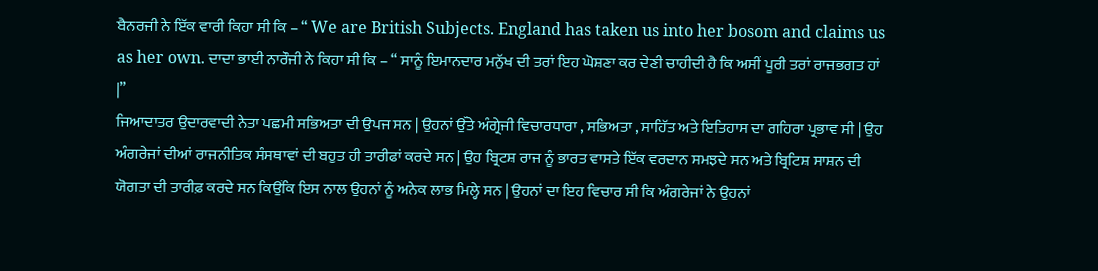ਬੈਨਰਜੀ ਨੇ ਇੱਕ ਵਾਰੀ ਕਿਹਾ ਸੀ ਕਿ – “ We are British Subjects. England has taken us into her bosom and claims us as her own. ਦਾਦਾ ਭਾਈ ਨਾਰੌਜੀ ਨੇ ਕਿਹਾ ਸੀ ਕਿ – “ ਸਾਨੂੰ ਇਮਾਨਦਾਰ ਮਨੁੱਖ ਦੀ ਤਰਾਂ ਇਹ ਘੋਸ਼ਣਾ ਕਰ ਦੇਣੀ ਚਾਹੀਦੀ ਹੈ ਕਿ ਅਸੀਂ ਪੂਰੀ ਤਰਾਂ ਰਾਜਭਗਤ ਹਾਂ |”
ਜਿਆਦਾਤਰ ਉਦਾਰਵਾਦੀ ਨੇਤਾ ਪਛਮੀ ਸਭਿਅਤਾ ਦੀ ਉਪਜ ਸਨ | ਉਹਨਾਂ ਉੱਤੇ ਅੰਗ੍ਰੇਜੀ ਵਿਚਾਰਧਾਰਾ , ਸਭਿਅਤਾ , ਸਾਹਿੱਤ ਅਤੇ ਇਤਿਹਾਸ ਦਾ ਗਹਿਰਾ ਪ੍ਰਭਾਵ ਸੀ | ਉਹ ਅੰਗਰੇਜਾਂ ਦੀਆਂ ਰਾਜਨੀਤਿਕ ਸੰਸਥਾਵਾਂ ਦੀ ਬਹੁਤ ਹੀ ਤਾਰੀਫਾਂ ਕਰਦੇ ਸਨ | ਉਹ ਬ੍ਰਿਟਸ਼ ਰਾਜ ਨੂੰ ਭਾਰਤ ਵਾਸਤੇ ਇੱਕ ਵਰਦਾਨ ਸਮਝਦੇ ਸਨ ਅਤੇ ਬ੍ਰਿਟਿਸ਼ ਸਾਸ਼ਨ ਦੀ ਯੋਗਤਾ ਦੀ ਤਾਰੀਫ਼ ਕਰਦੇ ਸਨ ਕਿਉਂਕਿ ਇਸ ਨਾਲ ਉਹਨਾਂ ਨੂੰ ਅਨੇਕ ਲਾਭ ਮਿਲ੍ਹੇ ਸਨ | ਉਹਨਾਂ ਦਾ ਇਹ ਵਿਚਾਰ ਸੀ ਕਿ ਅੰਗਰੇਜਾਂ ਨੇ ਉਹਨਾਂ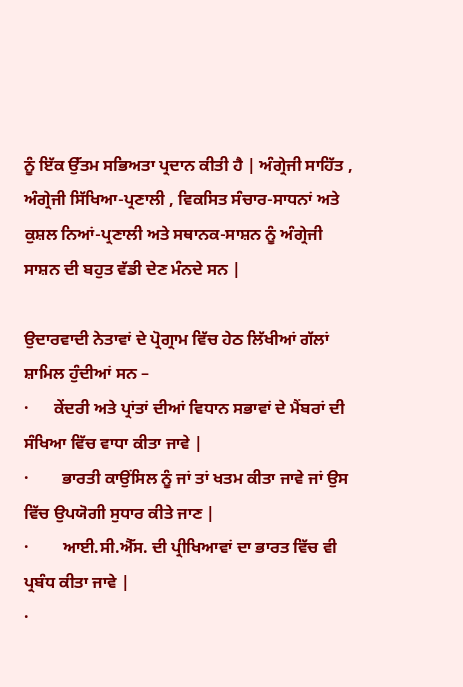ਨੂੰ ਇੱਕ ਉੱਤਮ ਸਭਿਅਤਾ ਪ੍ਰਦਾਨ ਕੀਤੀ ਹੈ | ਅੰਗ੍ਰੇਜੀ ਸਾਹਿੱਤ , ਅੰਗ੍ਰੇਜੀ ਸਿੱਖਿਆ-ਪ੍ਰਣਾਲੀ , ਵਿਕਸਿਤ ਸੰਚਾਰ-ਸਾਧਨਾਂ ਅਤੇ ਕੁਸ਼ਲ ਨਿਆਂ-ਪ੍ਰਣਾਲੀ ਅਤੇ ਸਥਾਨਕ-ਸਾਸ਼ਨ ਨੂੰ ਅੰਗ੍ਰੇਜੀ ਸਾਸ਼ਨ ਦੀ ਬਹੁਤ ਵੱਡੀ ਦੇਣ ਮੰਨਦੇ ਸਨ |

ਉਦਾਰਵਾਦੀ ਨੇਤਾਵਾਂ ਦੇ ਪ੍ਰੋਗ੍ਰਾਮ ਵਿੱਚ ਹੇਠ ਲਿੱਖੀਆਂ ਗੱਲਾਂ ਸ਼ਾਮਿਲ ਹੁੰਦੀਆਂ ਸਨ –
·      ਕੇਂਦਰੀ ਅਤੇ ਪ੍ਰਾਂਤਾਂ ਦੀਆਂ ਵਿਧਾਨ ਸਭਾਵਾਂ ਦੇ ਮੈਂਬਰਾਂ ਦੀ ਸੰਖਿਆ ਵਿੱਚ ਵਾਧਾ ਕੀਤਾ ਜਾਵੇ |
·        ਭਾਰਤੀ ਕਾਉਂਸਿਲ ਨੂੰ ਜਾਂ ਤਾਂ ਖਤਮ ਕੀਤਾ ਜਾਵੇ ਜਾਂ ਉਸ ਵਿੱਚ ਉਪਯੋਗੀ ਸੁਧਾਰ ਕੀਤੇ ਜਾਣ |
·        ਆਈ.ਸੀ.ਐੱਸ. ਦੀ ਪ੍ਰੀਖਿਆਵਾਂ ਦਾ ਭਾਰਤ ਵਿੱਚ ਵੀ ਪ੍ਰਬੰਧ ਕੀਤਾ ਜਾਵੇ |
·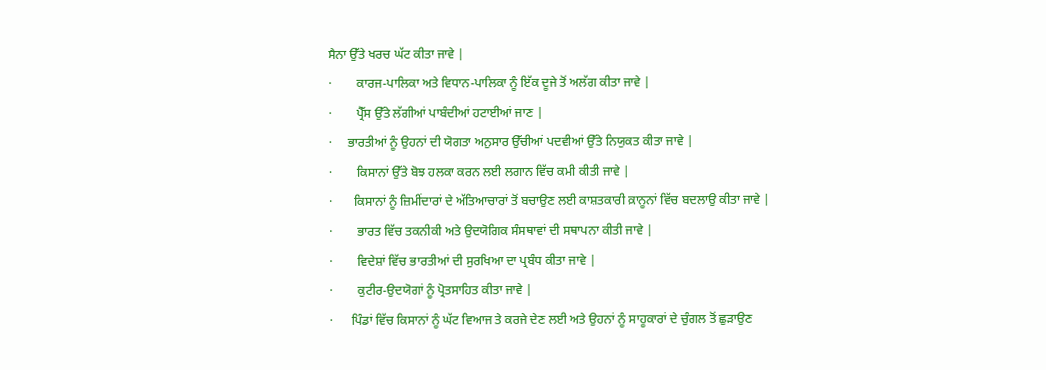ਸੈਨਾ ਉੱਤੇ ਖਰਚ ਘੱਟ ਕੀਤਾ ਜਾਵੇ |
·        ਕਾਰਜ-ਪਾਲਿਕਾ ਅਤੇ ਵਿਧਾਨ-ਪਾਲਿਕਾ ਨੂੰ ਇੱਕ ਦੂਜੇ ਤੋਂ ਅਲੱਗ ਕੀਤਾ ਜਾਵੇ |
·        ਪ੍ਰੈੱਸ ਉੱਤੇ ਲੱਗੀਆਂ ਪਾਬੰਦੀਆਂ ਹਟਾਈਆਂ ਜਾਣ |
·     ਭਾਰਤੀਆਂ ਨੂੰ ਉਹਨਾਂ ਦੀ ਯੋਗਤਾ ਅਨੁਸਾਰ ਉੱਚੀਆਂ ਪਦਵੀਆਂ ਉੱਤੇ ਨਿਯੁਕਤ ਕੀਤਾ ਜਾਵੇ |
·        ਕਿਸਾਨਾਂ ਉੱਤੇ ਬੋਝ ਹਲਕਾ ਕਰਨ ਲਈ ਲਗਾਨ ਵਿੱਚ ਕਮੀ ਕੀਤੀ ਜਾਵੇ |
·       ਕਿਸਾਨਾਂ ਨੂੰ ਜ਼ਿਮੀਂਦਾਰਾਂ ਦੇ ਅੱਤਿਆਚਾਰਾਂ ਤੋਂ ਬਚਾਉਣ ਲਈ ਕਾਸ਼ਤਕਾਰੀ ਕ਼ਾਨੂਨਾਂ ਵਿੱਚ ਬਦਲਾਉ ਕੀਤਾ ਜਾਵੇ |
·        ਭਾਰਤ ਵਿੱਚ ਤਕਨੀਕੀ ਅਤੇ ਉਦਯੋਗਿਕ ਸੰਸਥਾਵਾਂ ਦੀ ਸਥਾਪਨਾ ਕੀਤੀ ਜਾਵੇ |
·        ਵਿਦੇਸ਼ਾਂ ਵਿੱਚ ਭਾਰਤੀਆਂ ਦੀ ਸੁਰਖਿਆ ਦਾ ਪ੍ਰਬੰਧ ਕੀਤਾ ਜਾਵੇ |
·        ਕੁਟੀਰ-ਉਦਯੋਗਾਂ ਨੂੰ ਪ੍ਰੋਤਸਾਹਿਤ ਕੀਤਾ ਜਾਵੇ |
·      ਪਿੰਡਾਂ ਵਿੱਚ ਕਿਸਾਨਾਂ ਨੂੰ ਘੱਟ ਵਿਆਜ ਤੇ ਕਰਜੇ ਦੇਣ ਲਈ ਅਤੇ ਉਹਨਾਂ ਨੂੰ ਸਾਹੂਕਾਰਾਂ ਦੇ ਚੁੰਗਲ ਤੋਂ ਛੁੜਾਉਣ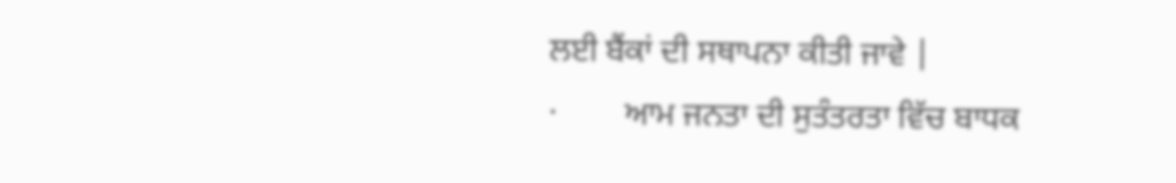ਲਈ ਬੈਂਕਾਂ ਦੀ ਸਥਾਪਨਾ ਕੀਤੀ ਜਾਵੇ |
·        ਆਮ ਜਨਤਾ ਦੀ ਸੁਤੰਤਰਤਾ ਵਿੱਚ ਬਾਧਕ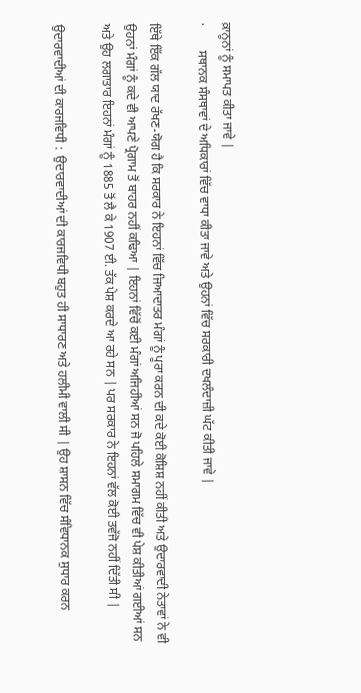ਕ਼ਾਨੂਨਾਂ ਨੂੰ ਸਮਾਪਤ ਕੀਤਾ ਜਾਵੇ |
·        ਸਥਾਨਕ ਸੰਸਥਾਵਾਂ ਦੇ ਅਧਿਕਾਰਾਂ ਵਿੱਚ ਵਾਧਾ ਕੀਤਾ ਜਾਵੇ ਅਤੇ ਉਹਨਾਂ ਵਿੱਚ ਸਰਕਾਰੀ ਦਖਲੰਦਾਜ਼ੀ ਘੱਟ ਕੀਤੀ ਜਾਵੇ |

ਇੱਥੇ ਇੱਕ ਗੱਲ ਯਾਦ ਰੱਖਣ-ਯੋਗ ਹੈ ਕਿ ਸਰਕਾਰ ਨੇ ਇਹਨਾਂ ਵਿੱਚ ਜਿਆਦਾਤਰ ਮੰਗਾਂ ਨੂੰ ਪੂਰਾ ਕਰਨ ਦੀ ਕਦੇ ਕੋਈ ਕੋਸ਼ਿਸ਼ ਨਹੀਂ ਕੀਤੀ ਅਤੇ ਉਦਾਰਵਾਦੀ ਨੇਤਾਵਾਂ ਨੇ ਵੀ ਉਹਨਾਂ ਮੰਗਾਂ ਨੂੰ ਕਦੇ ਵੀ ਆਪਣੇ ਪ੍ਰੋਗਾਮ ਤੋਂ ਬਾਹਰ ਨਹੀਂ ਕਢਿਆ | ਇਹਨਾਂ ਵਿੱਚੋਂ ਕਈ ਮੰਗਾਂ ਅਜਿਹੀਆਂ ਸਨ ਜੋ ਪਹਿਲੇ ਸਮਾਗਮ ਵਿੱਚ ਵੀ ਪੇਸ਼ ਕੀਤੀਆਂ ਗਈਆਂ ਸਨ ਅਤੇ ਉਹ ਲਗਾਤਾਰ ਇਹਨਾਂ ਮੰਗਾਂ ਨੂੰ 1885 ਤੋਂ ਲੈ ਕੇ 1907 ਈ. ਤੱਕ ਪੇਸ਼ ਕਰਦੇ ਆ ਰਹੇ ਸਨ | ਪਰ ਸਰਕਾਰ ਨੇ ਇਹਨਾਂ ਵੱਲ ਕੋਈ ਤਵੱਜੋ ਨਹੀਂ ਦਿੱਤੀ ਸੀ |

ਉਦਾਰਵਾਦੀਆਂ ਦੀ ਕਾਰਜਵਿਧੀ :  ਉਦਾਰਵਾਦੀਆਂ ਦੀ ਕਾਰਜਵਿਧੀ ਬਹੁਤ ਹੀ ਸਾਧਾਰਣ ਅਤੇ ਹਲੀਮੀ ਵਾਲੀ ਸੀ | ਉਹ ਸ਼ਾਸਨ ਵਿੱਚ ਸੰਵਿਧਾਨਕ ਸੁਧਾਰ ਕਰਨ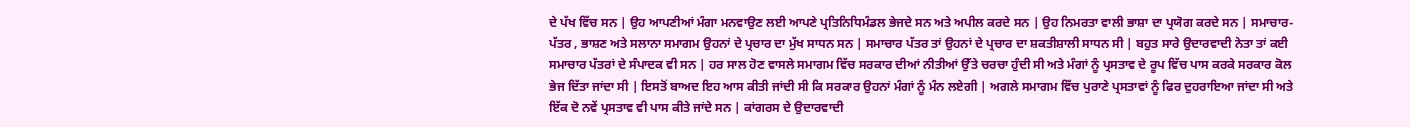ਦੇ ਪੱਖ ਵਿੱਚ ਸਨ | ਉਹ ਆਪਣੀਆਂ ਮੰਗਾ ਮਨਵਾਉਣ ਲਈ ਆਪਣੇ ਪ੍ਰਤਿਨਿਧਿਮੰਡਲ ਭੇਜਦੇ ਸਨ ਅਤੇ ਅਪੀਲ ਕਰਦੇ ਸਨ | ਉਹ ਨਿਮਰਤਾ ਵਾਲੀ ਭਾਸ਼ਾ ਦਾ ਪ੍ਰਯੋਗ ਕਰਦੇ ਸਨ | ਸਮਾਚਾਰ-ਪੱਤਰ , ਭਾਸ਼ਣ ਅਤੇ ਸਲਾਨਾ ਸਮਾਗਮ ਉਹਨਾਂ ਦੇ ਪ੍ਰਚਾਰ ਦਾ ਮੁੱਖ ਸਾਧਨ ਸਨ | ਸਮਾਚਾਰ ਪੱਤਰ ਤਾਂ ਉਹਨਾਂ ਦੇ ਪ੍ਰਚਾਰ ਦਾ ਸ਼ਕਤੀਸ਼ਾਲੀ ਸਾਧਨ ਸੀ | ਬਹੁਤ ਸਾਰੇ ਉਦਾਰਵਾਦੀ ਨੇਤਾ ਤਾਂ ਕਈ ਸਮਾਚਾਰ ਪੱਤਰਾਂ ਦੇ ਸੰਪਾਦਕ ਵੀ ਸਨ | ਹਰ ਸਾਲ ਹੋਣ ਵਾਸਲੇ ਸਮਾਗਮ ਵਿੱਚ ਸਰਕਾਰ ਦੀਆਂ ਨੀਤੀਆਂ ਉੱਤੇ ਚਰਚਾ ਹੁੰਦੀ ਸੀ ਅਤੇ ਮੰਗਾਂ ਨੂੰ ਪ੍ਰਸਤਾਵ ਦੇ ਰੂਪ ਵਿੱਚ ਪਾਸ ਕਰਕੇ ਸਰਕਾਰ ਕੋਲ ਭੇਜ ਦਿੱਤਾ ਜਾਂਦਾ ਸੀ | ਇਸਤੋਂ ਬਾਅਦ ਇਹ ਆਸ ਕੀਤੀ ਜਾਂਦੀ ਸੀ ਕਿ ਸਰਕਾਰ ਉਹਨਾਂ ਮੰਗਾਂ ਨੂੰ ਮੰਨ ਲਏਗੀ | ਅਗਲੇ ਸਮਾਗਮ ਵਿੱਚ ਪੁਰਾਣੇ ਪ੍ਰਸਤਾਵਾਂ ਨੂੰ ਫਿਰ ਦੁਹਰਾਇਆ ਜਾਂਦਾ ਸੀ ਅਤੇ ਇੱਕ ਦੋ ਨਵੇਂ ਪ੍ਰਸਤਾਵ ਵੀ ਪਾਸ ਕੀਤੇ ਜਾਂਦੇ ਸਨ | ਕਾਂਗਰਸ ਦੇ ਉਦਾਰਵਾਦੀ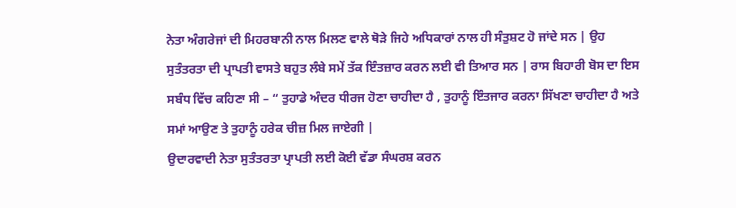ਨੇਤਾ ਅੰਗਰੇਜਾਂ ਦੀ ਮਿਹਰਬਾਨੀ ਨਾਲ ਮਿਲਣ ਵਾਲੇ ਥੋੜੇ ਜਿਹੇ ਅਧਿਕਾਰਾਂ ਨਾਲ ਹੀ ਸੰਤੁਸ਼ਟ ਹੋ ਜਾਂਦੇ ਸਨ | ਉਹ ਸੁਤੰਤਰਤਾ ਦੀ ਪ੍ਰਾਪਤੀ ਵਾਸਤੇ ਬਹੁਤ ਲੰਬੇ ਸਮੇਂ ਤੱਕ ਇੰਤਜ਼ਾਰ ਕਰਨ ਲਈ ਵੀ ਤਿਆਰ ਸਨ | ਰਾਸ ਬਿਹਾਰੀ ਬੋਸ ਦਾ ਇਸ ਸਬੰਧ ਵਿੱਚ ਕਹਿਣਾ ਸੀ – “ ਤੁਹਾਡੇ ਅੰਦਰ ਧੀਰਜ ਹੋਣਾ ਚਾਹੀਦਾ ਹੈ , ਤੁਹਾਨੂੰ ਇੰਤਜਾਰ ਕਰਨਾ ਸਿੱਖਣਾ ਚਾਹੀਦਾ ਹੈ ਅਤੇ ਸਮਾਂ ਆਉਣ ਤੇ ਤੁਹਾਨੂੰ ਹਰੇਕ ਚੀਜ਼ ਮਿਲ ਜਾਏਗੀ |
ਉਦਾਰਵਾਦੀ ਨੇਤਾ ਸੁਤੰਤਰਤਾ ਪ੍ਰਾਪਤੀ ਲਈ ਕੋਈ ਵੱਡਾ ਸੰਘਰਸ਼ ਕਰਨ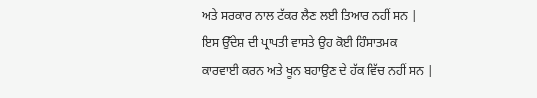ਅਤੇ ਸਰਕਾਰ ਨਾਲ ਟੱਕਰ ਲੈਣ ਲਈ ਤਿਆਰ ਨਹੀਂ ਸਨ | ਇਸ ਉੱਦੇਸ਼ ਦੀ ਪ੍ਰਾਪਤੀ ਵਾਸਤੇ ਉਹ ਕੋਈ ਹਿੰਸਾਤਮਕ ਕਾਰਵਾਈ ਕਰਨ ਅਤੇ ਖੂਨ ਬਹਾਉਣ ਦੇ ਹੱਕ ਵਿੱਚ ਨਹੀਂ ਸਨ |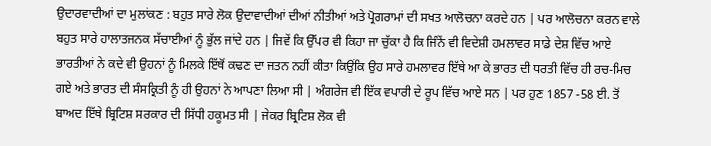ਉਦਾਰਵਾਦੀਆਂ ਦਾ ਮੁਲਾਂਕਣ : ਬਹੁਤ ਸਾਰੇ ਲੋਕ ਉਦਾਵਾਦੀਆਂ ਦੀਆਂ ਨੀਤੀਆਂ ਅਤੇ ਪ੍ਰੋਗਰਾਮਾਂ ਦੀ ਸਖਤ ਆਲੋਚਨਾ ਕਰਦੇ ਹਨ | ਪਰ ਆਲੋਚਨਾ ਕਰਨ ਵਾਲੇ ਬਹੁਤ ਸਾਰੇ ਹਾਲਾਤਜਨਕ ਸੱਚਾਈਆਂ ਨੂੰ ਭੁੱਲ ਜਾਂਦੇ ਹਨ | ਜਿਵੇਂ ਕਿ ਉੱਪਰ ਵੀ ਕਿਹਾ ਜਾ ਚੁੱਕਾ ਹੈ ਕਿ ਜਿੰਨੇਂ ਵੀ ਵਿਦੇਸ਼ੀ ਹਮਲਾਵਰ ਸਾਡੇ ਦੇਸ਼ ਵਿੱਚ ਆਏ ਭਾਰਤੀਆਂ ਨੇ ਕਦੇ ਵੀ ਉਹਨਾਂ ਨੂੰ ਮਿਲਕੇ ਇੱਥੋਂ ਕਢਣ ਦਾ ਜਤਨ ਨਹੀਂ ਕੀਤਾ ਕਿਉਂਕਿ ਉਹ ਸਾਰੇ ਹਮਲਾਵਰ ਇੱਥੇ ਆ ਕੇ ਭਾਰਤ ਦੀ ਧਰਤੀ ਵਿੱਚ ਹੀ ਰਚ-ਮਿਚ ਗਏ ਅਤੇ ਭਾਰਤ ਦੀ ਸੰਸਕ੍ਰਿਤੀ ਨੂੰ ਹੀ ਉਹਨਾਂ ਨੇ ਆਪਣਾ ਲਿਆ ਸੀ | ਅੰਗਰੇਜ ਵੀ ਇੱਕ ਵਪਾਰੀ ਦੇ ਰੂਪ ਵਿੱਚ ਆਏ ਸਨ | ਪਰ ਹੁਣ 1857 -58 ਈ. ਤੋਂ ਬਾਅਦ ਇੱਥੇ ਬ੍ਰਿਟਿਸ਼ ਸਰਕਾਰ ਦੀ ਸਿੱਧੀ ਹਕੂਮਤ ਸੀ | ਜੇਕਰ ਬ੍ਰਿਟਿਸ਼ ਲੋਕ ਵੀ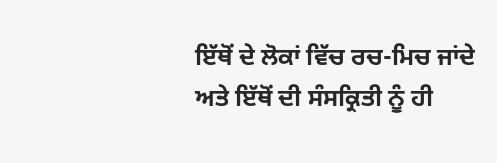ਇੱਥੋਂ ਦੇ ਲੋਕਾਂ ਵਿੱਚ ਰਚ-ਮਿਚ ਜਾਂਦੇ ਅਤੇ ਇੱਥੋਂ ਦੀ ਸੰਸਕ੍ਰਿਤੀ ਨੂੰ ਹੀ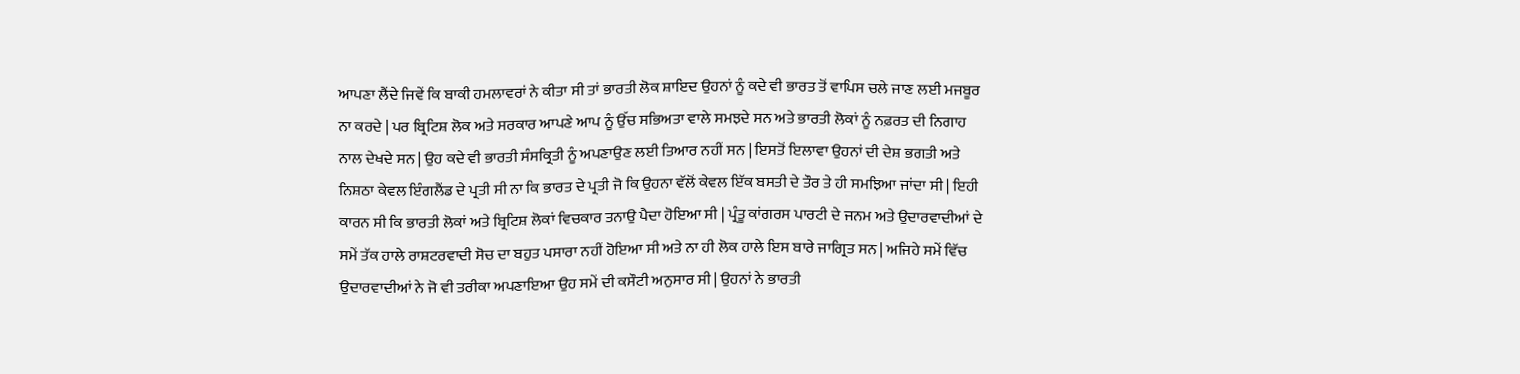ਆਪਣਾ ਲੈਂਦੇ ਜਿਵੇਂ ਕਿ ਬਾਕੀ ਹਮਲਾਵਰਾਂ ਨੇ ਕੀਤਾ ਸੀ ਤਾਂ ਭਾਰਤੀ ਲੋਕ ਸ਼ਾਇਦ ਉਹਨਾਂ ਨੂੰ ਕਦੇ ਵੀ ਭਾਰਤ ਤੋਂ ਵਾਪਿਸ ਚਲੇ ਜਾਣ ਲਈ ਮਜਬੂਰ ਨਾ ਕਰਦੇ | ਪਰ ਬ੍ਰਿਟਿਸ਼ ਲੋਕ ਅਤੇ ਸਰਕਾਰ ਆਪਣੇ ਆਪ ਨੂੰ ਉੱਚ ਸਭਿਅਤਾ ਵਾਲੇ ਸਮਝਦੇ ਸਨ ਅਤੇ ਭਾਰਤੀ ਲੋਕਾਂ ਨੂੰ ਨਫ਼ਰਤ ਦੀ ਨਿਗਾਹ ਨਾਲ ਦੇਖਦੇ ਸਨ | ਉਹ ਕਦੇ ਵੀ ਭਾਰਤੀ ਸੰਸਕ੍ਰਿਤੀ ਨੂੰ ਅਪਣਾਉਣ ਲਈ ਤਿਆਰ ਨਹੀਂ ਸਨ | ਇਸਤੋਂ ਇਲਾਵਾ ਉਹਨਾਂ ਦੀ ਦੇਸ਼ ਭਗਤੀ ਅਤੇ ਨਿਸ਼ਠਾ ਕੇਵਲ ਇੰਗਲੈਂਡ ਦੇ ਪ੍ਰਤੀ ਸੀ ਨਾ ਕਿ ਭਾਰਤ ਦੇ ਪ੍ਰਤੀ ਜੋ ਕਿ ਉਹਨਾ ਵੱਲੋਂ ਕੇਵਲ ਇੱਕ ਬਸਤੀ ਦੇ ਤੌਰ ਤੇ ਹੀ ਸਮਝਿਆ ਜਾਂਦਾ ਸੀ | ਇਹੀ ਕਾਰਨ ਸੀ ਕਿ ਭਾਰਤੀ ਲੋਕਾਂ ਅਤੇ ਬ੍ਰਿਟਿਸ਼ ਲੋਕਾਂ ਵਿਚਕਾਰ ਤਨਾਉ ਪੈਦਾ ਹੋਇਆ ਸੀ | ਪ੍ਰੰਤੂ ਕਾਂਗਰਸ ਪਾਰਟੀ ਦੇ ਜਨਮ ਅਤੇ ਉਦਾਰਵਾਦੀਆਂ ਦੇ ਸਮੇਂ ਤੱਕ ਹਾਲੇ ਰਾਸ਼ਟਰਵਾਦੀ ਸੋਚ ਦਾ ਬਹੁਤ ਪਸਾਰਾ ਨਹੀਂ ਹੋਇਆ ਸੀ ਅਤੇ ਨਾ ਹੀ ਲੋਕ ਹਾਲੇ ਇਸ ਬਾਰੇ ਜਾਗ੍ਰਿਤ ਸਨ | ਅਜਿਹੇ ਸਮੇਂ ਵਿੱਚ ਉਦਾਰਵਾਦੀਆਂ ਨੇ ਜੋ ਵੀ ਤਰੀਕਾ ਅਪਣਾਇਆ ਉਹ ਸਮੇਂ ਦੀ ਕਸੌਟੀ ਅਨੁਸਾਰ ਸੀ | ਉਹਨਾਂ ਨੇ ਭਾਰਤੀ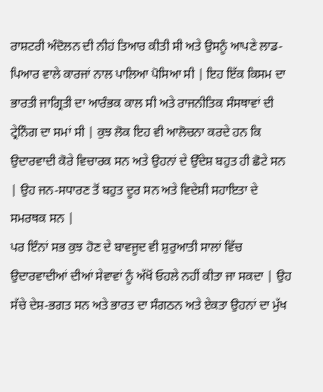ਰਾਸ਼ਟਰੀ ਅੰਦੋਲਨ ਦੀ ਨੀਹਂ ਤਿਆਰ ਕੀਤੀ ਸੀ ਅਤੇ ਉਸਨੂੰ ਆਪਣੇ ਲਾਡ-ਪਿਆਰ ਵਾਲੇ ਕਾਰਜਾਂ ਨਾਲ ਪਾਲਿਆ ਪੋਸਿਆ ਸੀ | ਇਹ ਇੱਕ ਕਿਸਮ ਦਾ ਭਾਰਤੀ ਜਾਗ੍ਰਿਤੀ ਦਾ ਆਰੰਭਕ ਕਾਲ ਸੀ ਅਤੇ ਰਾਜਨੀਤਿਕ ਸੰਸਥਾਵਾਂ ਦੀ ਟ੍ਰੇਨਿੰਗ ਦਾ ਸਮਾਂ ਸੀ | ਕੁਝ ਲੋਕ ਇਹ ਵੀ ਆਲੋਚਨਾ ਕਰਦੇ ਹਨ ਕਿ ਉਦਾਰਵਾਦੀ ਕੋਰੇ ਵਿਚਾਰਕ ਸਨ ਅਤੇ ਉਹਨਾਂ ਦੇ ਉੱਦੇਸ਼ ਬਹੁਤ ਹੀ ਛੋਟੇ ਸਨ | ਉਹ ਜਨ-ਸਧਾਰਣ ਤੋਂ ਬਹੁਤ ਦੂਰ ਸਨ ਅਤੇ ਵਿਦੇਸ਼ੀ ਸਹਾਇਤਾ ਦੇ ਸਮਰਥਕ ਸਨ |
ਪਰ ਇੰਨਾਂ ਸਭ ਕੁਝ ਹੋਣ ਦੇ ਬਾਵਜੂਦ ਵੀ ਸ਼ੁਰੁਆਤੀ ਸਾਲਾਂ ਵਿੱਚ ਉਦਾਰਵਾਦੀਆਂ ਦੀਆਂ ਸੇਵਾਵਾਂ ਨੂੰ ਅੱਖੋਂ ਓਹਲੇ ਨਹੀਂ ਕੀਤਾ ਜਾ ਸਕਦਾ | ਉਹ ਸੱਚੇ ਦੇਸ਼-ਭਗਤ ਸਨ ਅਤੇ ਭਾਰਤ ਦਾ ਸੰਗਠਨ ਅਤੇ ਏਕਤਾ ਉਹਨਾਂ ਦਾ ਮੁੱਖ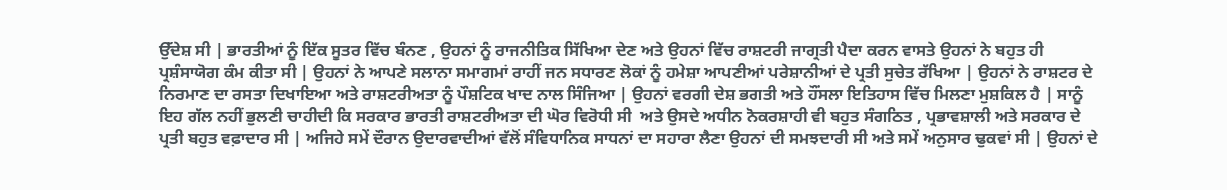ਉੱਦੇਸ਼ ਸੀ | ਭਾਰਤੀਆਂ ਨੂੰ ਇੱਕ ਸੂਤਰ ਵਿੱਚ ਬੰਨਣ , ਉਹਨਾਂ ਨੂੰ ਰਾਜਨੀਤਿਕ ਸਿੱਖਿਆ ਦੇਣ ਅਤੇ ਉਹਨਾਂ ਵਿੱਚ ਰਾਸ਼ਟਰੀ ਜਾਗ੍ਰਤੀ ਪੈਦਾ ਕਰਨ ਵਾਸਤੇ ਉਹਨਾਂ ਨੇ ਬਹੁਤ ਹੀ ਪ੍ਰਸ਼ੰਸਾਯੋਗ ਕੰਮ ਕੀਤਾ ਸੀ | ਉਹਨਾਂ ਨੇ ਆਪਣੇ ਸਲਾਨਾ ਸਮਾਗਮਾਂ ਰਾਹੀਂ ਜਨ ਸਧਾਰਣ ਲੋਕਾਂ ਨੂੰ ਹਮੇਸ਼ਾ ਆਪਣੀਆਂ ਪਰੇਸ਼ਾਨੀਆਂ ਦੇ ਪ੍ਰਤੀ ਸੁਚੇਤ ਰੱਖਿਆ | ਉਹਨਾਂ ਨੇ ਰਾਸ਼ਟਰ ਦੇ ਨਿਰਮਾਣ ਦਾ ਰਸਤਾ ਦਿਖਾਇਆ ਅਤੇ ਰਾਸ਼ਟਰੀਅਤਾ ਨੂੰ ਪੌਸ਼ਟਿਕ ਖਾਦ ਨਾਲ ਸਿੰਜਿਆ | ਉਹਨਾਂ ਵਰਗੀ ਦੇਸ਼ ਭਗਤੀ ਅਤੇ ਹੌਂਸਲਾ ਇਤਿਹਾਸ ਵਿੱਚ ਮਿਲਣਾ ਮੁਸ਼ਕਿਲ ਹੈ | ਸਾਨੂੰ ਇਹ ਗੱਲ ਨਹੀਂ ਭੁਲਣੀ ਚਾਹੀਦੀ ਕਿ ਸਰਕਾਰ ਭਾਰਤੀ ਰਾਸ਼ਟਰੀਅਤਾ ਦੀ ਘੋਰ ਵਿਰੋਧੀ ਸੀ  ਅਤੇ ਉਸਦੇ ਅਧੀਨ ਨੋਕਰਸ਼ਾਹੀ ਵੀ ਬਹੁਤ ਸੰਗਠਿਤ , ਪ੍ਰਭਾਵਸ਼ਾਲੀ ਅਤੇ ਸਰਕਾਰ ਦੇ ਪ੍ਰਤੀ ਬਹੁਤ ਵਫ਼ਾਦਾਰ ਸੀ | ਅਜਿਹੇ ਸਮੇਂ ਦੌਰਾਨ ਉਦਾਰਵਾਦੀਆਂ ਵੱਲੋਂ ਸੰਵਿਧਾਨਿਕ ਸਾਧਨਾਂ ਦਾ ਸਹਾਰਾ ਲੈਣਾ ਉਹਨਾਂ ਦੀ ਸਮਝਦਾਰੀ ਸੀ ਅਤੇ ਸਮੇਂ ਅਨੁਸਾਰ ਢੁਕਵਾਂ ਸੀ | ਉਹਨਾਂ ਦੇ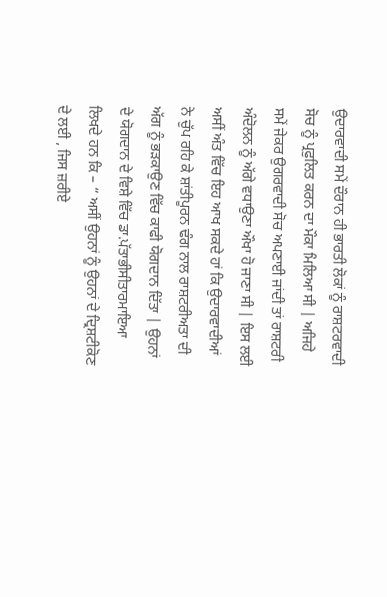ਉਦਾਰਵਾਦੀ ਸਮੇਂ ਦੌਰਾਨ ਹੀ ਭਾਰਤੀ ਲੋਕਾਂ ਨੂੰ ਰਾਸ਼ਟਰਵਾਦੀ ਸੋਚ ਨੂੰ ਪ੍ਰਫੁਲਿਤ ਕਰਨ ਦਾ ਮੌਕਾ ਮਿਲਿਆ ਸੀ | ਅਜਿਹੇ ਸਮੇਂ ਜੇਕਰ ਉਗਰਵਾਦੀ ਸੋਚ ਅਪਣਾਈ ਜਾਂਦੀ ਤਾਂ ਰਾਸ਼ਟਰੀ ਅੰਦੋਲਨ ਨੂੰ ਅੱਗੇ ਵਧਾਉਣਾ ਔਖਾ ਹੋ ਜਾਣਾ ਸੀ | ਇਸ ਲਈ ਅਸੀਂ ਅੰਤ ਵਿੱਚ ਇਹ ਆਖ ਸਕਦੇ ਹਾਂ ਕਿ ਉਦਾਰਵਾਦੀਆਂ ਨੇ ਚੁੱਪ ਰਹਿ ਕੇ ਸ਼ਾਂਤੀਪੂਰਨ ਢੰਗ ਨਾਲ ਰਾਸ਼ਟਰੀਅਤਾ ਦੀ ਅੱਗ ਨੂੰ ਭੜਕਾਉਣ ਵਿੱਚ ਕਾਫੀ ਯੋਗਦਾਨ ਦਿੱਤਾ | ਉਹਨਾਂ ਦੇ ਯੋਗਦਾਨ ਦੇ ਵਿਸ਼ੇ ਵਿੱਚ ਡਾ.ਪੱਤਾਭੀਸੀਤਾਰਮਾਇਆ ਲਿਖਦੇ ਹਨ ਕਿ – “ ਅਸੀਂ ਉਹਨਾਂ ਨੂੰ ਉਹਨਾਂ ਦੇ ਦ੍ਰਿਸ਼ਟੀਕੋਣ ਦੇ ਲਈ , ਜਿਸ ਜ਼ਰੀਏ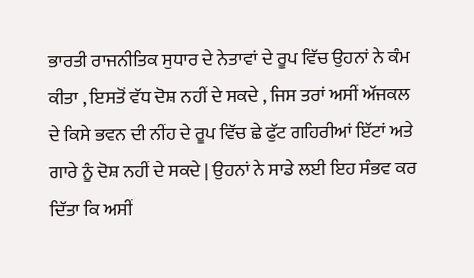ਭਾਰਤੀ ਰਾਜਨੀਤਿਕ ਸੁਧਾਰ ਦੇ ਨੇਤਾਵਾਂ ਦੇ ਰੂਪ ਵਿੱਚ ਉਹਨਾਂ ਨੇ ਕੰਮ ਕੀਤਾ , ਇਸਤੋਂ ਵੱਧ ਦੋਸ਼ ਨਹੀਂ ਦੇ ਸਕਦੇ , ਜਿਸ ਤਰਾਂ ਅਸੀਂ ਅੱਜਕਲ ਦੇ ਕਿਸੇ ਭਵਨ ਦੀ ਨੀਂਹ ਦੇ ਰੂਪ ਵਿੱਚ ਛੇ ਫੁੱਟ ਗਹਿਰੀਆਂ ਇੱਟਾਂ ਅਤੇ ਗਾਰੇ ਨੂੰ ਦੋਸ਼ ਨਹੀਂ ਦੇ ਸਕਦੇ | ਉਹਨਾਂ ਨੇ ਸਾਡੇ ਲਈ ਇਹ ਸੰਭਵ ਕਰ ਦਿੱਤਾ ਕਿ ਅਸੀਂ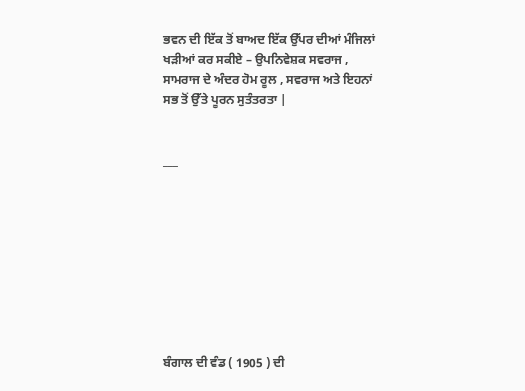ਭਵਨ ਦੀ ਇੱਕ ਤੋਂ ਬਾਅਦ ਇੱਕ ਉੱਪਰ ਦੀਆਂ ਮੰਜਿਲਾਂ ਖੜੀਆਂ ਕਰ ਸਕੀਏ – ਉਪਨਿਵੇਸ਼ਕ ਸਵਰਾਜ , ਸਾਮਰਾਜ ਦੇ ਅੰਦਰ ਹੋਮ ਰੂਲ , ਸਵਰਾਜ ਅਤੇ ਇਹਨਾਂ ਸਭ ਤੋਂ ਉੱਤੇ ਪੂਰਨ ਸੁਤੰਤਰਤਾ |


___









ਬੰਗਾਲ ਦੀ ਵੰਡ ( 1905 ) ਦੀ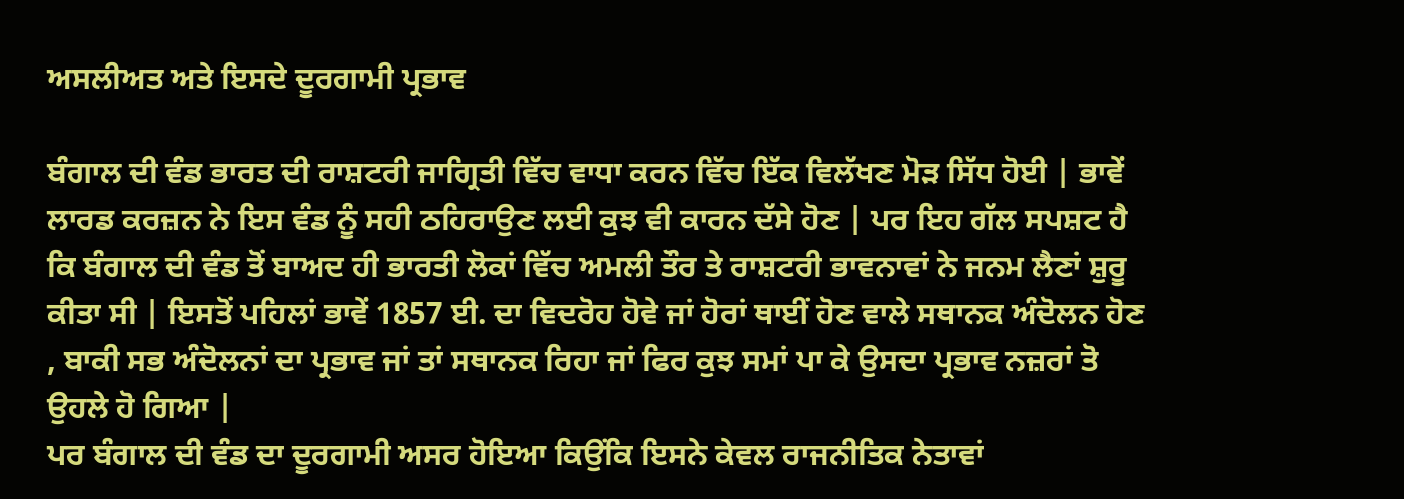ਅਸਲੀਅਤ ਅਤੇ ਇਸਦੇ ਦੂਰਗਾਮੀ ਪ੍ਰਭਾਵ

ਬੰਗਾਲ ਦੀ ਵੰਡ ਭਾਰਤ ਦੀ ਰਾਸ਼ਟਰੀ ਜਾਗ੍ਰਿਤੀ ਵਿੱਚ ਵਾਧਾ ਕਰਨ ਵਿੱਚ ਇੱਕ ਵਿਲੱਖਣ ਮੋੜ ਸਿੱਧ ਹੋਈ | ਭਾਵੇਂ ਲਾਰਡ ਕਰਜ਼ਨ ਨੇ ਇਸ ਵੰਡ ਨੂੰ ਸਹੀ ਠਹਿਰਾਉਣ ਲਈ ਕੁਝ ਵੀ ਕਾਰਨ ਦੱਸੇ ਹੋਣ | ਪਰ ਇਹ ਗੱਲ ਸਪਸ਼ਟ ਹੈ ਕਿ ਬੰਗਾਲ ਦੀ ਵੰਡ ਤੋਂ ਬਾਅਦ ਹੀ ਭਾਰਤੀ ਲੋਕਾਂ ਵਿੱਚ ਅਮਲੀ ਤੌਰ ਤੇ ਰਾਸ਼ਟਰੀ ਭਾਵਨਾਵਾਂ ਨੇ ਜਨਮ ਲੈਣਾਂ ਸ਼ੁਰੂ ਕੀਤਾ ਸੀ | ਇਸਤੋਂ ਪਹਿਲਾਂ ਭਾਵੇਂ 1857 ਈ. ਦਾ ਵਿਦਰੋਹ ਹੋਵੇ ਜਾਂ ਹੋਰਾਂ ਥਾਈਂ ਹੋਣ ਵਾਲੇ ਸਥਾਨਕ ਅੰਦੋਲਨ ਹੋਣ , ਬਾਕੀ ਸਭ ਅੰਦੋਲਨਾਂ ਦਾ ਪ੍ਰਭਾਵ ਜਾਂ ਤਾਂ ਸਥਾਨਕ ਰਿਹਾ ਜਾਂ ਫਿਰ ਕੁਝ ਸਮਾਂ ਪਾ ਕੇ ਉਸਦਾ ਪ੍ਰਭਾਵ ਨਜ਼ਰਾਂ ਤੋ ਉਹਲੇ ਹੋ ਗਿਆ |
ਪਰ ਬੰਗਾਲ ਦੀ ਵੰਡ ਦਾ ਦੂਰਗਾਮੀ ਅਸਰ ਹੋਇਆ ਕਿਉਂਕਿ ਇਸਨੇ ਕੇਵਲ ਰਾਜਨੀਤਿਕ ਨੇਤਾਵਾਂ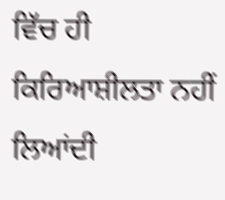ਵਿੱਚ ਹੀ ਕਿਰਿਆਸ਼ੀਲਤਾ ਨਹੀਂ ਲਿਆਂਦੀ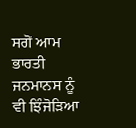ਸਗੋਂ ਆਮ ਭਾਰਤੀ ਜਨਮਾਨਸ ਨੂੰ ਵੀ ਝਿੰਜੋੜਿਆ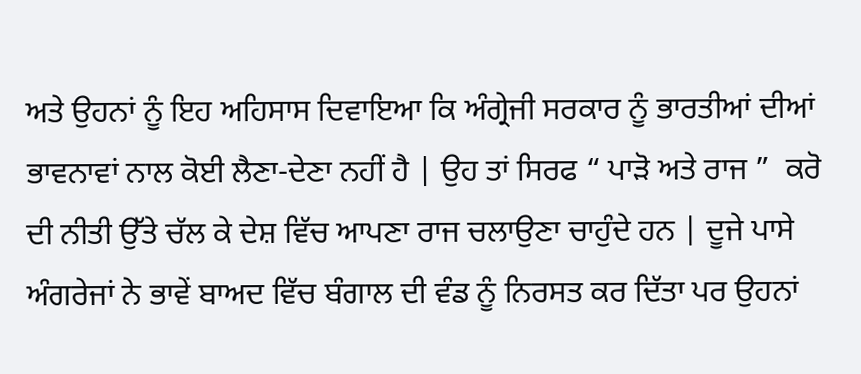ਅਤੇ ਉਹਨਾਂ ਨੂੰ ਇਹ ਅਹਿਸਾਸ ਦਿਵਾਇਆ ਕਿ ਅੰਗ੍ਰੇਜੀ ਸਰਕਾਰ ਨੂੰ ਭਾਰਤੀਆਂ ਦੀਆਂ ਭਾਵਨਾਵਾਂ ਨਾਲ ਕੋਈ ਲੈਣਾ-ਦੇਣਾ ਨਹੀਂ ਹੈ | ਉਹ ਤਾਂ ਸਿਰਫ “ ਪਾੜੋ ਅਤੇ ਰਾਜ ”  ਕਰੋ ਦੀ ਨੀਤੀ ਉੱਤੇ ਚੱਲ ਕੇ ਦੇਸ਼ ਵਿੱਚ ਆਪਣਾ ਰਾਜ ਚਲਾਉਣਾ ਚਾਹੁੰਦੇ ਹਨ | ਦੂਜੇ ਪਾਸੇ ਅੰਗਰੇਜਾਂ ਨੇ ਭਾਵੇਂ ਬਾਅਦ ਵਿੱਚ ਬੰਗਾਲ ਦੀ ਵੰਡ ਨੂੰ ਨਿਰਸਤ ਕਰ ਦਿੱਤਾ ਪਰ ਉਹਨਾਂ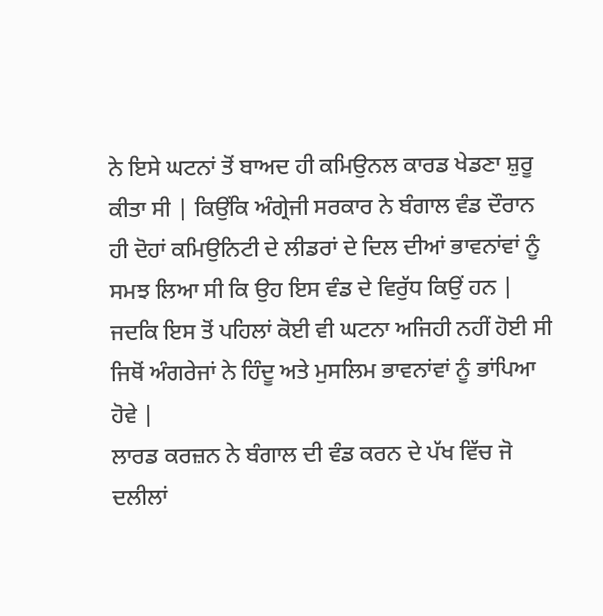ਨੇ ਇਸੇ ਘਟਨਾਂ ਤੋਂ ਬਾਅਦ ਹੀ ਕਮਿਉਨਲ ਕਾਰਡ ਖੇਡਣਾ ਸ਼ੁਰੂ ਕੀਤਾ ਸੀ | ਕਿਉਂਕਿ ਅੰਗ੍ਰੇਜੀ ਸਰਕਾਰ ਨੇ ਬੰਗਾਲ ਵੰਡ ਦੌਰਾਨ ਹੀ ਦੋਹਾਂ ਕਮਿਉਨਿਟੀ ਦੇ ਲੀਡਰਾਂ ਦੇ ਦਿਲ ਦੀਆਂ ਭਾਵਨਾਂਵਾਂ ਨੂੰ ਸਮਝ ਲਿਆ ਸੀ ਕਿ ਉਹ ਇਸ ਵੰਡ ਦੇ ਵਿਰੁੱਧ ਕਿਉਂ ਹਨ | ਜਦਕਿ ਇਸ ਤੋਂ ਪਹਿਲਾਂ ਕੋਈ ਵੀ ਘਟਨਾ ਅਜਿਹੀ ਨਹੀਂ ਹੋਈ ਸੀ ਜਿਥੋਂ ਅੰਗਰੇਜਾਂ ਨੇ ਹਿੰਦੂ ਅਤੇ ਮੁਸਲਿਮ ਭਾਵਨਾਂਵਾਂ ਨੂੰ ਭਾਂਪਿਆ ਹੋਵੇ |
ਲਾਰਡ ਕਰਜ਼ਨ ਨੇ ਬੰਗਾਲ ਦੀ ਵੰਡ ਕਰਨ ਦੇ ਪੱਖ ਵਿੱਚ ਜੋ ਦਲੀਲਾਂ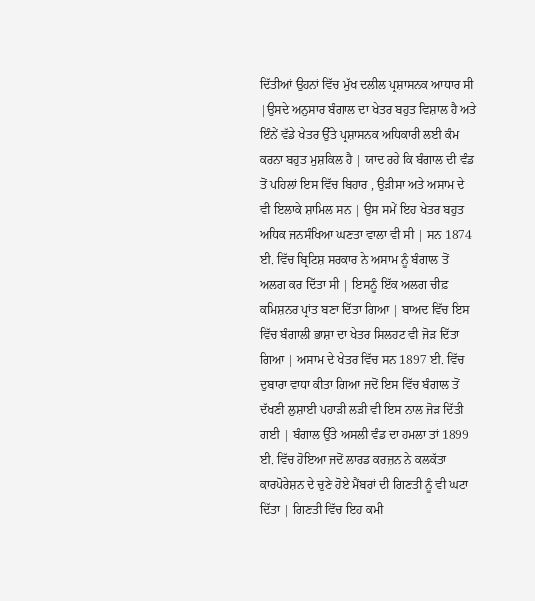ਦਿੱਤੀਆਂ ਉਹਨਾਂ ਵਿੱਚ ਮੁੱਖ ਦਲੀਲ ਪ੍ਰਸ਼ਾਸਨਕ ਆਧਾਰ ਸੀ |ਉਸਦੇ ਅਨੁਸਾਰ ਬੰਗਾਲ ਦਾ ਖੇਤਰ ਬਹੁਤ ਵਿਸ਼ਾਲ ਹੈ ਅਤੇ ਇੰਨੇਂ ਵੱਡੇ ਖੇਤਰ ਉੱਤੇ ਪ੍ਰਸ਼ਾਸਨਕ ਅਧਿਕਾਰੀ ਲਈ ਕੰਮ ਕਰਨਾ ਬਹੁਤ ਮੁਸ਼ਕਿਲ ਹੈ | ਯਾਦ ਰਹੇ ਕਿ ਬੰਗਾਲ ਦੀ ਵੰਡ ਤੋਂ ਪਹਿਲਾਂ ਇਸ ਵਿੱਚ ਬਿਹਾਰ , ਉੜੀਸਾ ਅਤੇ ਅਸਾਮ ਦੇ ਵੀ ਇਲਾਕੇ ਸ਼ਾਮਿਲ ਸਨ | ਉਸ ਸਮੇਂ ਇਹ ਖੇਤਰ ਬਹੁਤ ਅਧਿਕ ਜਨਸੰਖਿਆ ਘਣਤਾ ਵਾਲਾ ਵੀ ਸੀ | ਸਨ 1874 ਈ. ਵਿੱਚ ਬ੍ਰਿਟਿਸ਼ ਸਰਕਾਰ ਨੇ ਅਸਾਮ ਨੂੰ ਬੰਗਾਲ ਤੋਂ ਅਲਗ ਕਰ ਦਿੱਤਾ ਸੀ | ਇਸਨੂੰ ਇੱਕ ਅਲਗ ਚੀਫ਼ ਕਮਿਸ਼ਨਰ ਪ੍ਰਾਂਤ ਬਣਾ ਦਿੱਤਾ ਗਿਆ | ਬਾਅਦ ਵਿੱਚ ਇਸ ਵਿੱਚ ਬੰਗਾਲੀ ਭਾਸ਼ਾ ਦਾ ਖੇਤਰ ਸਿਲਹਟ ਵੀ ਜੋੜ ਦਿੱਤਾ ਗਿਆ | ਅਸਾਮ ਦੇ ਖੇਤਰ ਵਿੱਚ ਸਨ 1897 ਈ. ਵਿੱਚ ਦੁਬਾਰਾ ਵਾਧਾ ਕੀਤਾ ਗਿਆ ਜਦੋਂ ਇਸ ਵਿੱਚ ਬੰਗਾਲ ਤੋਂ ਦੱਖਣੀ ਲੁਸ਼ਾਈ ਪਹਾੜੀ ਲੜੀ ਵੀ ਇਸ ਨਾਲ ਜੋੜ ਦਿੱਤੀ ਗਈ | ਬੰਗਾਲ ਉੱਤੇ ਅਸਲੀ ਵੰਡ ਦਾ ਹਮਲਾ ਤਾਂ 1899 ਈ. ਵਿੱਚ ਹੋਇਆ ਜਦੋਂ ਲਾਰਡ ਕਰਜ਼ਨ ਨੇ ਕਲਕੱਤਾ ਕਾਰਪੋਰੇਸ਼ਨ ਦੇ ਚੁਣੇ ਹੋਏ ਮੈਂਬਰਾਂ ਦੀ ਗਿਣਤੀ ਨੂੰ ਵੀ ਘਟਾ ਦਿੱਤਾ | ਗਿਣਤੀ ਵਿੱਚ ਇਹ ਕਮੀ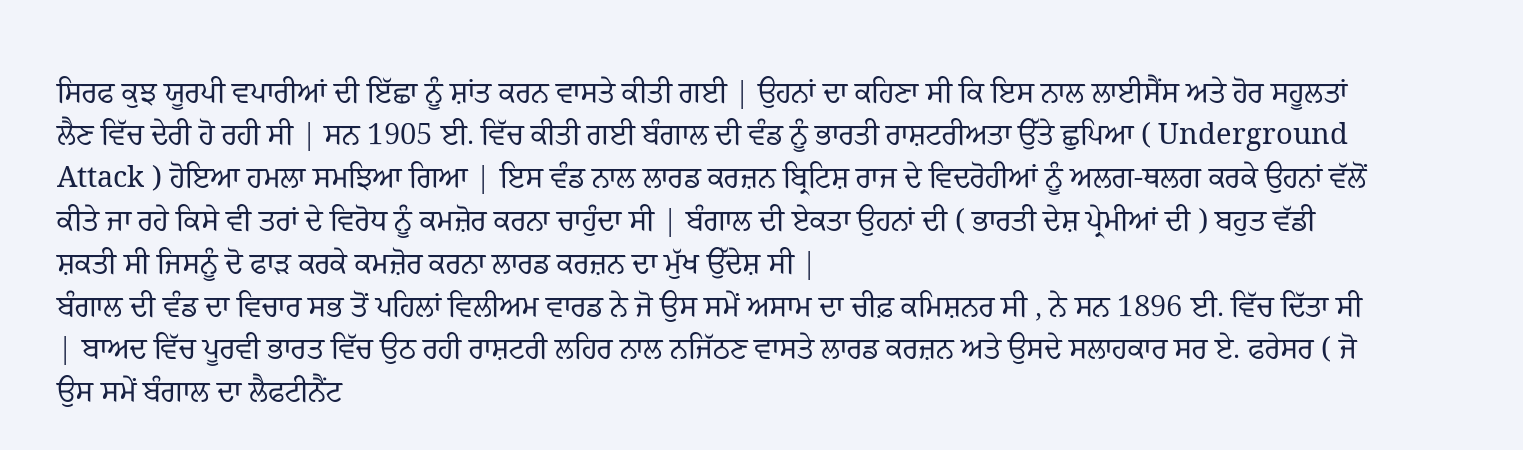ਸਿਰਫ ਕੁਝ ਯੂਰਪੀ ਵਪਾਰੀਆਂ ਦੀ ਇੱਛਾ ਨੂੰ ਸ਼ਾਂਤ ਕਰਨ ਵਾਸਤੇ ਕੀਤੀ ਗਈ | ਉਹਨਾਂ ਦਾ ਕਹਿਣਾ ਸੀ ਕਿ ਇਸ ਨਾਲ ਲਾਈਸੈਂਸ ਅਤੇ ਹੋਰ ਸਹੂਲਤਾਂ ਲੈਣ ਵਿੱਚ ਦੇਰੀ ਹੋ ਰਹੀ ਸੀ | ਸਨ 1905 ਈ. ਵਿੱਚ ਕੀਤੀ ਗਈ ਬੰਗਾਲ ਦੀ ਵੰਡ ਨੂੰ ਭਾਰਤੀ ਰਾਸ਼ਟਰੀਅਤਾ ਉੱਤੇ ਛੁਪਿਆ ( Underground Attack ) ਹੋਇਆ ਹਮਲਾ ਸਮਝਿਆ ਗਿਆ | ਇਸ ਵੰਡ ਨਾਲ ਲਾਰਡ ਕਰਜ਼ਨ ਬ੍ਰਿਟਿਸ਼ ਰਾਜ ਦੇ ਵਿਦਰੋਹੀਆਂ ਨੂੰ ਅਲਗ-ਥਲਗ ਕਰਕੇ ਉਹਨਾਂ ਵੱਲੋਂ ਕੀਤੇ ਜਾ ਰਹੇ ਕਿਸੇ ਵੀ ਤਰਾਂ ਦੇ ਵਿਰੋਧ ਨੂੰ ਕਮਜ਼ੋਰ ਕਰਨਾ ਚਾਹੁੰਦਾ ਸੀ | ਬੰਗਾਲ ਦੀ ਏਕਤਾ ਉਹਨਾਂ ਦੀ ( ਭਾਰਤੀ ਦੇਸ਼ ਪ੍ਰੇਮੀਆਂ ਦੀ ) ਬਹੁਤ ਵੱਡੀ ਸ਼ਕਤੀ ਸੀ ਜਿਸਨੂੰ ਦੋ ਫਾੜ ਕਰਕੇ ਕਮਜ਼ੋਰ ਕਰਨਾ ਲਾਰਡ ਕਰਜ਼ਨ ਦਾ ਮੁੱਖ ਉੱਦੇਸ਼ ਸੀ |
ਬੰਗਾਲ ਦੀ ਵੰਡ ਦਾ ਵਿਚਾਰ ਸਭ ਤੋਂ ਪਹਿਲਾਂ ਵਿਲੀਅਮ ਵਾਰਡ ਨੇ ਜੋ ਉਸ ਸਮੇਂ ਅਸਾਮ ਦਾ ਚੀਫ਼ ਕਮਿਸ਼ਨਰ ਸੀ , ਨੇ ਸਨ 1896 ਈ. ਵਿੱਚ ਦਿੱਤਾ ਸੀ | ਬਾਅਦ ਵਿੱਚ ਪੂਰਵੀ ਭਾਰਤ ਵਿੱਚ ਉਠ ਰਹੀ ਰਾਸ਼ਟਰੀ ਲਹਿਰ ਨਾਲ ਨਜਿੱਠਣ ਵਾਸਤੇ ਲਾਰਡ ਕਰਜ਼ਨ ਅਤੇ ਉਸਦੇ ਸਲਾਹਕਾਰ ਸਰ ਏ. ਫਰੇਸਰ ( ਜੋ ਉਸ ਸਮੇਂ ਬੰਗਾਲ ਦਾ ਲੈਫਟੀਨੈਂਟ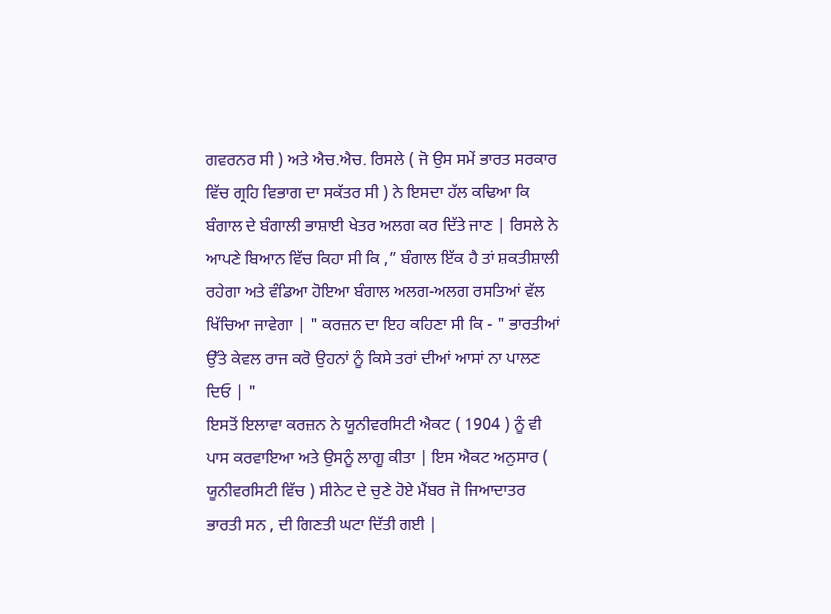ਗਵਰਨਰ ਸੀ ) ਅਤੇ ਐਚ.ਐਚ. ਰਿਸਲੇ ( ਜੋ ਉਸ ਸਮੇਂ ਭਾਰਤ ਸਰਕਾਰ ਵਿੱਚ ਗ੍ਰਹਿ ਵਿਭਾਗ ਦਾ ਸਕੱਤਰ ਸੀ ) ਨੇ ਇਸਦਾ ਹੱਲ ਕਢਿਆ ਕਿ ਬੰਗਾਲ ਦੇ ਬੰਗਾਲੀ ਭਾਸ਼ਾਈ ਖੇਤਰ ਅਲਗ ਕਰ ਦਿੱਤੇ ਜਾਣ | ਰਿਸਲੇ ਨੇ ਆਪਣੇ ਬਿਆਨ ਵਿੱਚ ਕਿਹਾ ਸੀ ਕਿ ,” ਬੰਗਾਲ ਇੱਕ ਹੈ ਤਾਂ ਸ਼ਕਤੀਸ਼ਾਲੀ ਰਹੇਗਾ ਅਤੇ ਵੰਡਿਆ ਹੋਇਆ ਬੰਗਾਲ ਅਲਗ-ਅਲਗ ਰਸਤਿਆਂ ਵੱਲ ਖਿੱਚਿਆ ਜਾਵੇਗਾ | " ਕਰਜ਼ਨ ਦਾ ਇਹ ਕਹਿਣਾ ਸੀ ਕਿ - " ਭਾਰਤੀਆਂ ਉੱਤੇ ਕੇਵਲ ਰਾਜ ਕਰੋ ਉਹਨਾਂ ਨੂੰ ਕਿਸੇ ਤਰਾਂ ਦੀਆਂ ਆਸਾਂ ਨਾ ਪਾਲਣ ਦਿਓ | "
ਇਸਤੋਂ ਇਲਾਵਾ ਕਰਜ਼ਨ ਨੇ ਯੂਨੀਵਰਸਿਟੀ ਐਕਟ ( 1904 ) ਨੂੰ ਵੀ ਪਾਸ ਕਰਵਾਇਆ ਅਤੇ ਉਸਨੂੰ ਲਾਗੂ ਕੀਤਾ | ਇਸ ਐਕਟ ਅਨੁਸਾਰ ( ਯੂਨੀਵਰਸਿਟੀ ਵਿੱਚ ) ਸੀਨੇਟ ਦੇ ਚੁਣੇ ਹੋਏ ਮੈਂਬਰ ਜੋ ਜਿਆਦਾਤਰ ਭਾਰਤੀ ਸਨ , ਦੀ ਗਿਣਤੀ ਘਟਾ ਦਿੱਤੀ ਗਈ |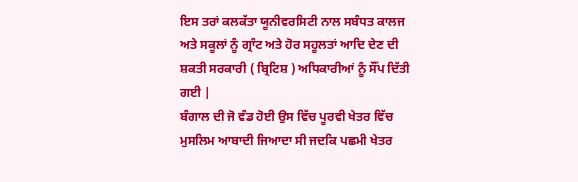ਇਸ ਤਰਾਂ ਕਲਕੱਤਾ ਯੂਨੀਵਰਸਿਟੀ ਨਾਲ ਸਬੰਧਤ ਕਾਲਜ ਅਤੇ ਸਕੂਲਾਂ ਨੂੰ ਗ੍ਰਾੰਟ ਅਤੇ ਹੋਰ ਸਹੂਲਤਾਂ ਆਦਿ ਦੇਣ ਦੀ ਸ਼ਕਤੀ ਸਰਕਾਰੀ ( ਬ੍ਰਿਟਿਸ਼ ) ਅਧਿਕਾਰੀਆਂ ਨੂੰ ਸੌਂਪ ਦਿੱਤੀ ਗਈ |
ਬੰਗਾਲ ਦੀ ਜੋ ਵੰਡ ਹੋਈ ਉਸ ਵਿੱਚ ਪੂਰਵੀ ਖੇਤਰ ਵਿੱਚ ਮੁਸਲਿਮ ਆਬਾਦੀ ਜਿਆਦਾ ਸੀ ਜਦਕਿ ਪਛਮੀ ਖੇਤਰ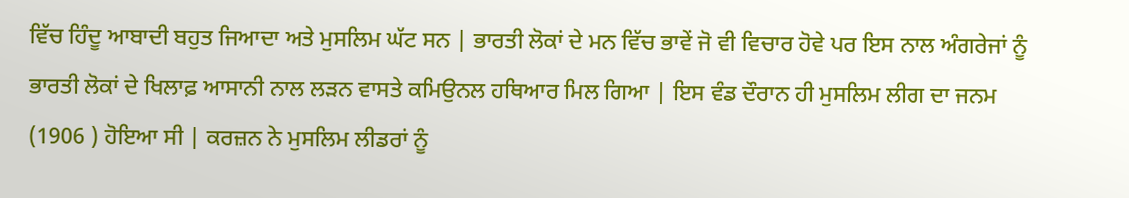ਵਿੱਚ ਹਿੰਦੂ ਆਬਾਦੀ ਬਹੁਤ ਜਿਆਦਾ ਅਤੇ ਮੁਸਲਿਮ ਘੱਟ ਸਨ | ਭਾਰਤੀ ਲੋਕਾਂ ਦੇ ਮਨ ਵਿੱਚ ਭਾਵੇਂ ਜੋ ਵੀ ਵਿਚਾਰ ਹੋਵੇ ਪਰ ਇਸ ਨਾਲ ਅੰਗਰੇਜਾਂ ਨੂੰ ਭਾਰਤੀ ਲੋਕਾਂ ਦੇ ਖਿਲਾਫ਼ ਆਸਾਨੀ ਨਾਲ ਲੜਨ ਵਾਸਤੇ ਕਮਿਉਨਲ ਹਥਿਆਰ ਮਿਲ ਗਿਆ | ਇਸ ਵੰਡ ਦੌਰਾਨ ਹੀ ਮੁਸਲਿਮ ਲੀਗ ਦਾ ਜਨਮ (1906 ) ਹੋਇਆ ਸੀ | ਕਰਜ਼ਨ ਨੇ ਮੁਸਲਿਮ ਲੀਡਰਾਂ ਨੂੰ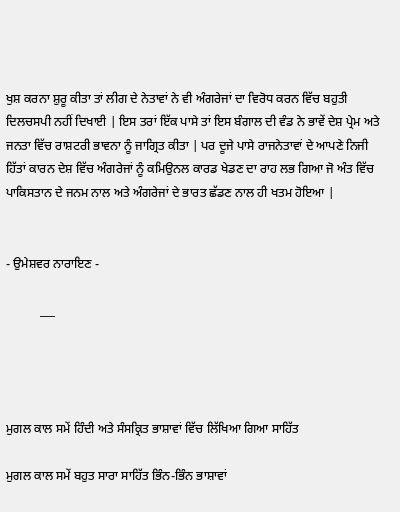ਖੁਸ਼ ਕਰਨਾ ਸ਼ੁਰੂ ਕੀਤਾ ਤਾਂ ਲੀਗ ਦੇ ਨੇਤਾਵਾਂ ਨੇ ਵੀ ਅੰਗਰੇਜਾਂ ਦਾ ਵਿਰੋਧ ਕਰਨ ਵਿੱਚ ਬਹੁਤੀ ਦਿਲਚਸਪੀ ਨਹੀਂ ਦਿਖਾਈ | ਇਸ ਤਰਾਂ ਇੱਕ ਪਾਸੇ ਤਾਂ ਇਸ ਬੰਗਾਲ ਦੀ ਵੰਡ ਨੇ ਭਾਵੇਂ ਦੇਸ਼ ਪ੍ਰੇਮ ਅਤੇ ਜਨਤਾ ਵਿੱਚ ਰਾਸ਼ਟਰੀ ਭਾਵਨਾ ਨੂੰ ਜਾਗ੍ਰਿਤ ਕੀਤਾ | ਪਰ ਦੂਜੇ ਪਾਸੇ ਰਾਜਨੇਤਾਵਾਂ ਦੇ ਆਪਣੇ ਨਿਜੀ ਹਿੱਤਾਂ ਕਾਰਨ ਦੇਸ਼ ਵਿੱਚ ਅੰਗਰੇਜਾਂ ਨੂੰ ਕਮਿਉਨਲ ਕਾਰਡ ਖੇਡਣ ਦਾ ਰਾਹ ਲਭ ਗਿਆ ਜੋ ਅੰਤ ਵਿੱਚ ਪਾਕਿਸਤਾਨ ਦੇ ਜਨਮ ਨਾਲ ਅਤੇ ਅੰਗਰੇਜਾਂ ਦੇ ਭਾਰਤ ਛੱਡਣ ਨਾਲ ਹੀ ਖਤਮ ਹੋਇਆ |


- ਉਮੇਸ਼ਵਰ ਨਾਰਾਇਣ -

           ___




ਮੁਗਲ ਕਾਲ ਸਮੇਂ ਹਿੰਦੀ ਅਤੇ ਸੰਸਕ੍ਰਿਤ ਭਾਸ਼ਾਵਾਂ ਵਿੱਚ ਲਿੱਖਿਆ ਗਿਆ ਸਾਹਿੱਤ

ਮੁਗਲ ਕਾਲ ਸਮੇਂ ਬਹੁਤ ਸਾਰਾ ਸਾਹਿੱਤ ਭਿੰਨ-ਭਿੰਨ ਭਾਸ਼ਾਵਾਂ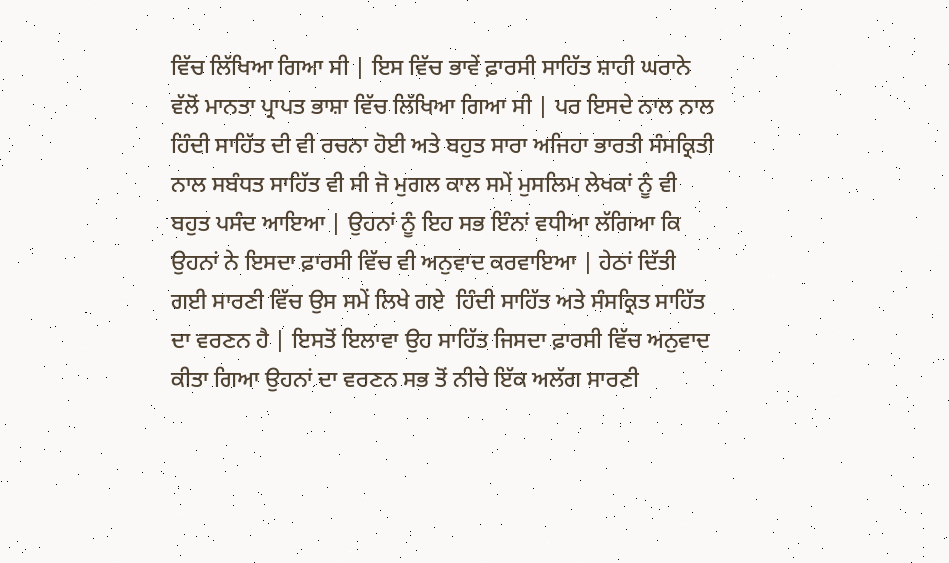ਵਿੱਚ ਲਿੱਖਿਆ ਗਿਆ ਸੀ | ਇਸ ਵਿੱਚ ਭਾਵੇਂ ਫ਼ਾਰਸੀ ਸਾਹਿੱਤ ਸ਼ਾਹੀ ਘਰਾਨੇ ਵੱਲੋਂ ਮਾਨਤਾ ਪ੍ਰਾਪਤ ਭਾਸ਼ਾ ਵਿੱਚ ਲਿੱਖਿਆ ਗਿਆ ਸੀ | ਪਰ ਇਸਦੇ ਨਾਲ ਨਾਲ ਹਿੰਦੀ ਸਾਹਿੱਤ ਦੀ ਵੀ ਰਚਨਾ ਹੋਈ ਅਤੇ ਬਹੁਤ ਸਾਰਾ ਅਜਿਹਾ ਭਾਰਤੀ ਸੰਸਕ੍ਰਿਤੀ ਨਾਲ ਸਬੰਧਤ ਸਾਹਿੱਤ ਵੀ ਸੀ ਜੋ ਮੁਗਲ ਕਾਲ ਸਮੇਂ ਮੁਸਲਿਮ ਲੇਖਕਾਂ ਨੂੰ ਵੀ ਬਹੁਤ ਪਸੰਦ ਆਇਆ | ਉਹਨਾਂ ਨੂੰ ਇਹ ਸਭ ਇੰਨਾਂ ਵਧੀਆ ਲੱਗਿਆ ਕਿ ਉਹਨਾਂ ਨੇ ਇਸਦਾ ਫ਼ਾਰਸੀ ਵਿੱਚ ਵੀ ਅਨੁਵਾਦ ਕਰਵਾਇਆ | ਹੇਠਾਂ ਦਿੱਤੀ ਗਈ ਸਾਰਣੀ ਵਿੱਚ ਉਸ ਸਮੇਂ ਲਿਖੇ ਗਏ  ਹਿੰਦੀ ਸਾਹਿੱਤ ਅਤੇ ਸੰਸਕ੍ਰਿਤ ਸਾਹਿੱਤ ਦਾ ਵਰਣਨ ਹੈ | ਇਸਤੋਂ ਇਲਾਵਾ ਉਹ ਸਾਹਿੱਤ ਜਿਸਦਾ ਫ਼ਾਰਸੀ ਵਿੱਚ ਅਨੁਵਾਦ ਕੀਤਾ ਗਿਆ ਉਹਨਾਂ ਦਾ ਵਰਣਨ ਸਭ ਤੋਂ ਨੀਚੇ ਇੱਕ ਅਲੱਗ ਸਾਰਣੀ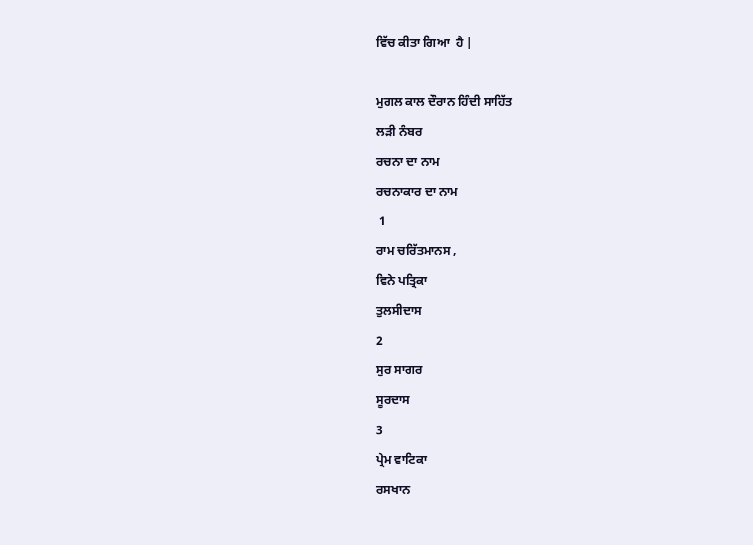ਵਿੱਚ ਕੀਤਾ ਗਿਆ  ਹੈ |

ਮੁਗਲ ਕਾਲ ਦੌਰਾਨ ਹਿੰਦੀ ਸਾਹਿੱਤ
ਲੜੀ ਨੰਬਰ
ਰਚਨਾ ਦਾ ਨਾਮ
ਰਚਨਾਕਾਰ ਦਾ ਨਾਮ
 1
ਰਾਮ ਚਰਿੱਤਮਾਨਸ ,
ਵਿਨੇ ਪਤ੍ਰਿਕਾ
ਤੁਲਸੀਦਾਸ
2
ਸੁਰ ਸਾਗਰ
ਸੂਰਦਾਸ
3
ਪ੍ਰੇਮ ਵਾਟਿਕਾ
ਰਸਖਾਨ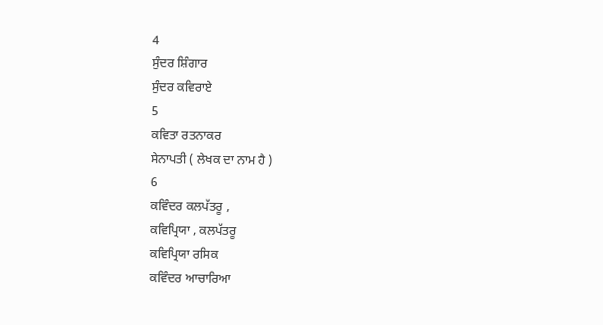4
ਸੁੰਦਰ ਸ਼ਿੰਗਾਰ
ਸੁੰਦਰ ਕਵਿਰਾਏ
5
ਕਵਿਤਾ ਰਤਨਾਕਰ
ਸੇਨਾਪਤੀ ( ਲੇਖਕ ਦਾ ਨਾਮ ਹੈ )
6
ਕਵਿੰਦਰ ਕਲਪੱਤਰੂ ,
ਕਵਿਪ੍ਰਿਯਾ , ਕਲਪੱਤਰੂ
ਕਵਿਪ੍ਰਿਯਾ ਰਸਿਕ
ਕਵਿੰਦਰ ਆਚਾਰਿਆ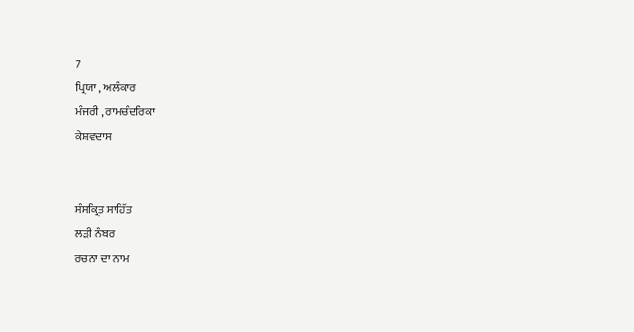7
ਪ੍ਰਿਯਾ , ਅਲੰਕਾਰ
ਮੰਜਰੀ , ਰਾਮਚੰਦਰਿਕਾ
ਕੇਸ਼ਵਦਾਸ


ਸੰਸਕ੍ਰਿਤ ਸਾਹਿੱਤ
ਲੜੀ ਨੰਬਰ
ਰਚਨਾ ਦਾ ਨਾਮ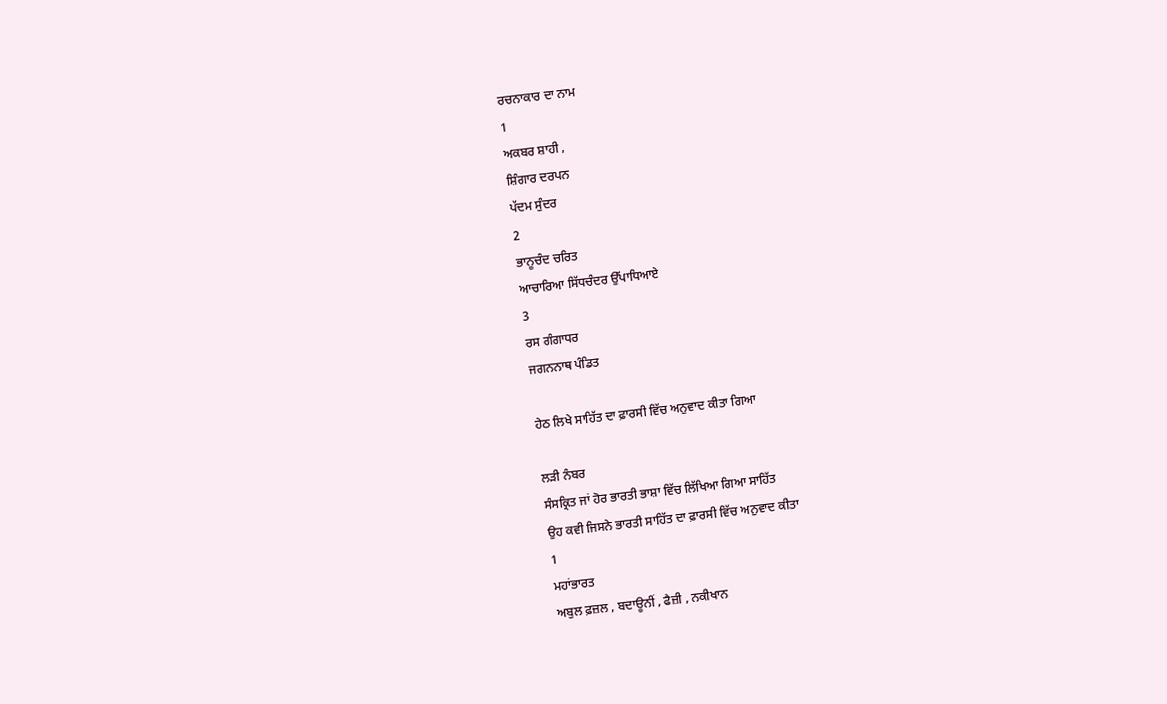ਰਚਨਾਕਾਰ ਦਾ ਨਾਮ
1
ਅਕਬਰ ਸ਼ਾਹੀ ,
ਸ਼ਿੰਗਾਰ ਦਰਪਨ
ਪੱਦਮ ਸੁੰਦਰ
2
ਭਾਨੂਚੰਦ ਚਰਿਤ
ਆਚਾਰਿਆ ਸਿੱਧਚੰਦਰ ਉੱਪਾਧਿਆਏ
3
ਰਸ ਗੰਗਾਧਰ
ਜਗਨਨਾਥ ਪੰਡਿਤ

ਹੇਠ ਲਿਖੇ ਸਾਹਿੱਤ ਦਾ ਫ਼ਾਰਸੀ ਵਿੱਚ ਅਨੁਵਾਦ ਕੀਤਾ ਗਿਆ

ਲੜੀ ਨੰਬਰ
ਸੰਸਕ੍ਰਿਤ ਜਾਂ ਹੋਰ ਭਾਰਤੀ ਭਾਸ਼ਾ ਵਿੱਚ ਲਿੱਖਿਆ ਗਿਆ ਸਾਹਿੱਤ
ਉਹ ਕਵੀ ਜਿਸਨੇ ਭਾਰਤੀ ਸਾਹਿੱਤ ਦਾ ਫ਼ਾਰਸੀ ਵਿੱਚ ਅਨੁਵਾਦ ਕੀਤਾ
1
ਮਹਾਂਭਾਰਤ
ਅਬੁਲ ਫ਼ਜ਼ਲ , ਬਦਾਊਨੀਂ , ਫੈਜ਼ੀ , ਨਕੀਖਾਨ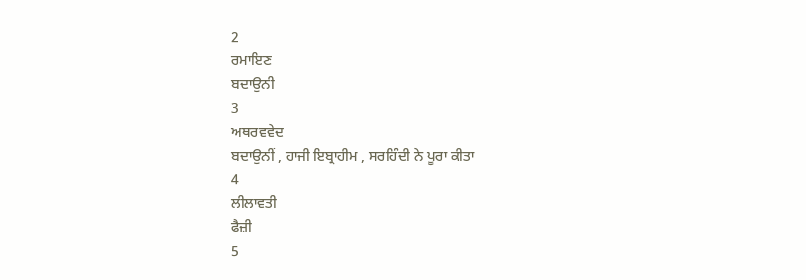2
ਰਮਾਇਣ
ਬਦਾਉਨੀ
3
ਅਥਰਵਵੇਦ
ਬਦਾਉਨੀਂ , ਹਾਜੀ ਇਬ੍ਰਾਹੀਮ , ਸਰਹਿੰਦੀ ਨੇ ਪੂਰਾ ਕੀਤਾ
4
ਲੀਲਾਵਤੀ
ਫੈਜ਼ੀ
5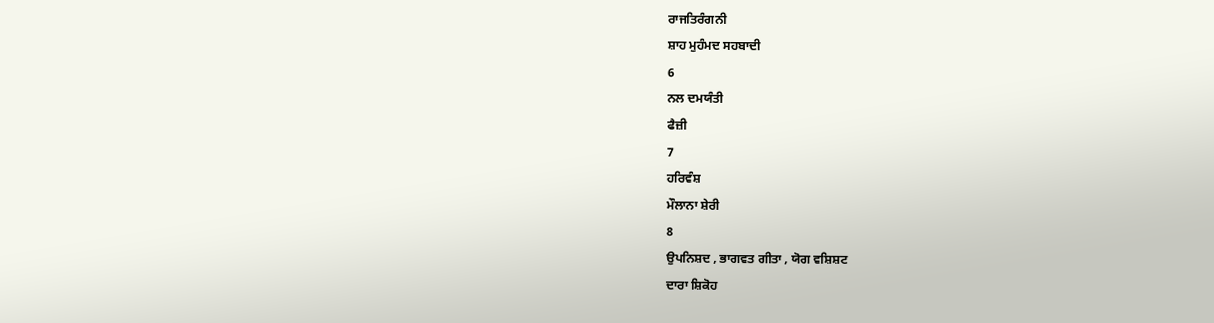ਰਾਜਤਿਰੰਗਨੀ
ਸ਼ਾਹ ਮੁਹੰਮਦ ਸਹਬਾਦੀ
6
ਨਲ ਦਮਯੰਤੀ
ਫੈਜ਼ੀ
7
ਹਰਿਵੰਸ਼
ਮੌਲਾਨਾ ਸ਼ੇਰੀ
8
ਉਪਨਿਸ਼ਦ , ਭਾਗਵਤ ਗੀਤਾ , ਯੋਗ ਵਸ਼ਿਸ਼ਟ
ਦਾਰਾ ਸ਼ਿਕੋਹ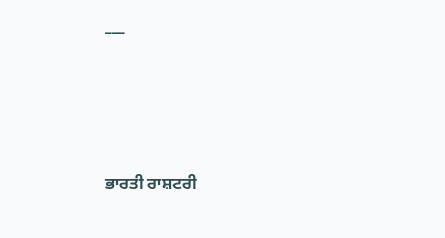___





ਭਾਰਤੀ ਰਾਸ਼ਟਰੀ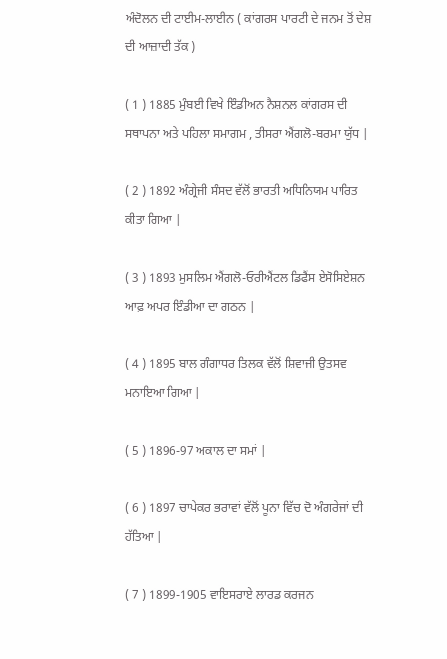ਅੰਦੋਲਨ ਦੀ ਟਾਈਮ-ਲਾਈਨ ( ਕਾਂਗਰਸ ਪਾਰਟੀ ਦੇ ਜਨਮ ਤੋਂ ਦੇਸ਼ ਦੀ ਆਜ਼ਾਦੀ ਤੱਕ )

( 1 ) 1885 ਮੁੰਬਈ ਵਿਖੇ ਇੰਡੀਅਨ ਨੈਸ਼ਨਲ ਕਾਂਗਰਸ ਦੀ ਸਥਾਪਨਾ ਅਤੇ ਪਹਿਲਾ ਸਮਾਗਮ , ਤੀਸਰਾ ਐਂਗਲੋ-ਬਰਮਾ ਯੁੱਧ |

( 2 ) 1892 ਅੰਗ੍ਰੇਜੀ ਸੰਸਦ ਵੱਲੋਂ ਭਾਰਤੀ ਅਧਿਨਿਯਮ ਪਾਰਿਤ ਕੀਤਾ ਗਿਆ |

( 3 ) 1893 ਮੁਸਲਿਮ ਐਂਗਲੋ-ਓਰੀਐਂਟਲ ਡਿਫੈਂਸ ਏਸੋਸਿਏਸ਼ਨ ਆਫ਼ ਅਪਰ ਇੰਡੀਆ ਦਾ ਗਠਨ |

( 4 ) 1895 ਬਾਲ ਗੰਗਾਧਰ ਤਿਲਕ ਵੱਲੋਂ ਸ਼ਿਵਾਜੀ ਉਤਸਵ ਮਨਾਇਆ ਗਿਆ |

( 5 ) 1896-97 ਅਕਾਲ ਦਾ ਸਮਾਂ |

( 6 ) 1897 ਚਾਪੇਕਰ ਭਰਾਵਾਂ ਵੱਲੋਂ ਪੂਨਾ ਵਿੱਚ ਦੋ ਅੰਗਰੇਜਾਂ ਦੀ ਹੱਤਿਆ |

( 7 ) 1899-1905 ਵਾਇਸਰਾਏ ਲਾਰਡ ਕਰਜਨ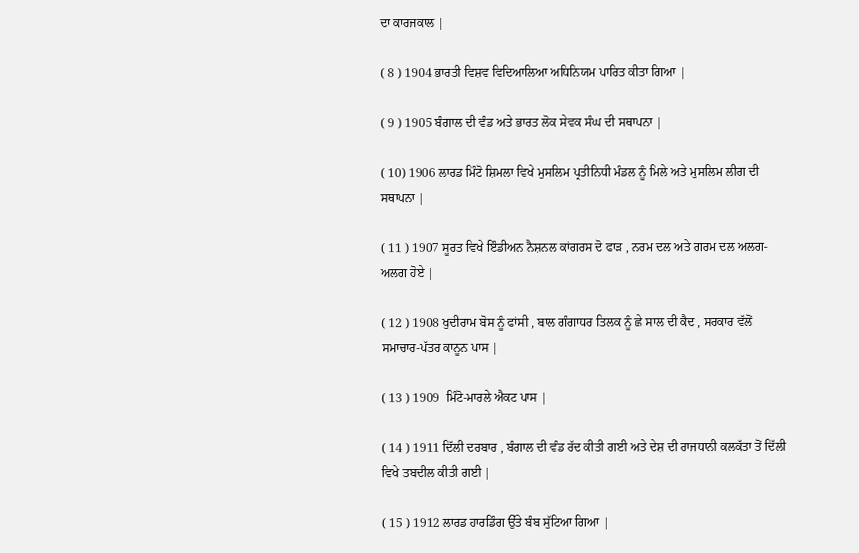ਦਾ ਕਾਰਜਕਾਲ |

( 8 ) 1904 ਭਾਰਤੀ ਵਿਸ਼ਵ ਵਿਦਿਆਲਿਆ ਅਧਿਨਿਯਮ ਪਾਰਿਤ ਕੀਤਾ ਗਿਆ |

( 9 ) 1905 ਬੰਗਾਲ ਦੀ ਵੰਡ ਅਤੇ ਭਾਰਤ ਲੋਕ ਸੇਵਕ ਸੰਘ ਦੀ ਸਥਾਪਨਾ |

( 10) 1906 ਲਾਰਡ ਮਿੰਟੋ ਸ਼ਿਮਲਾ ਵਿਖੇ ਮੁਸਲਿਮ ਪ੍ਰਤੀਨਿਧੀ ਮੰਡਲ ਨੂੰ ਮਿਲੇ ਅਤੇ ਮੁਸਲਿਮ ਲੀਗ ਦੀ ਸਥਾਪਨਾ |

( 11 ) 1907 ਸੂਰਤ ਵਿਖੇ ਇੰਡੀਅਨ ਨੈਸ਼ਨਲ ਕਾਂਗਰਸ ਦੋ ਫਾੜ , ਨਰਮ ਦਲ ਅਤੇ ਗਰਮ ਦਲ ਅਲਗ-ਅਲਗ ਹੋਏ |

( 12 ) 1908 ਖੁਦੀਰਾਮ ਬੋਸ ਨੂੰ ਫਾਂਸੀ , ਬਾਲ ਗੰਗਾਧਰ ਤਿਲਕ ਨੂੰ ਛੇ ਸਾਲ ਦੀ ਕੈਦ , ਸਰਕਾਰ ਵੱਲੋਂ ਸਮਾਚਾਰ-ਪੱਤਰ ਕਾਨੂਨ ਪਾਸ |

( 13 ) 1909  ਮਿੰਟੋ-ਮਾਰਲੇ ਐਕਟ ਪਾਸ |

( 14 ) 1911 ਦਿੱਲੀ ਦਰਬਾਰ , ਬੰਗਾਲ ਦੀ ਵੰਡ ਰੱਦ ਕੀਤੀ ਗਈ ਅਤੇ ਦੇਸ਼ ਦੀ ਰਾਜਧਾਨੀ ਕਲਕੱਤਾ ਤੋਂ ਦਿੱਲੀ ਵਿਖੇ ਤਬਦੀਲ ਕੀਤੀ ਗਈ |

( 15 ) 1912 ਲਾਰਡ ਹਾਰਡਿੰਗ ਉੱਤੇ ਬੰਬ ਸੁੱਟਿਆ ਗਿਆ |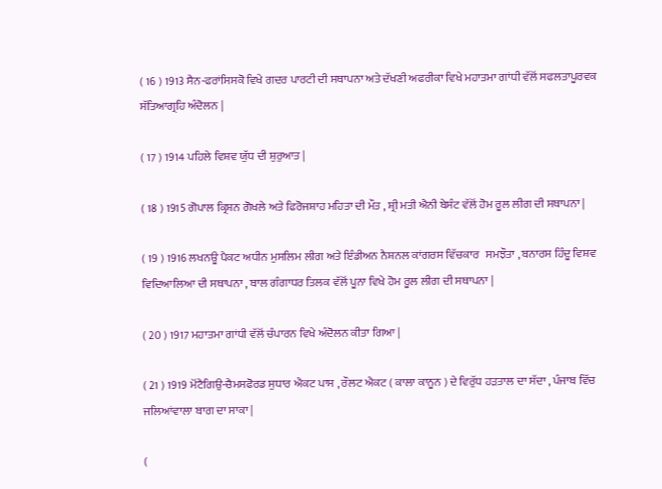( 16 ) 1913 ਸੈਨ-ਫਰਾਂਸਿਸਕੋ ਵਿਖੇ ਗਦਰ ਪਾਰਟੀ ਦੀ ਸਥਾਪਨਾ ਅਤੇ ਦੱਖਣੀ ਅਫਰੀਕਾ ਵਿਖੇ ਮਹਾਤਮਾ ਗਾਂਧੀ ਵੱਲੋਂ ਸਫਲਤਾਪੂਰਵਕ ਸੱਤਿਆਗ੍ਰਹਿ ਅੰਦੋਲਨ |

( 17 ) 1914 ਪਹਿਲੇ ਵਿਸ਼ਵ ਯੁੱਧ ਦੀ ਸ਼ੁਰੁਆਤ |

( 18 ) 1915 ਗੋਪਾਲ ਕ੍ਰਿਸ਼ਨ ਗੋਖਲੇ ਅਤੇ ਫਿਰੋਜਸ਼ਾਹ ਮਹਿਤਾ ਦੀ ਮੌਤ , ਸ਼੍ਰੀ ਮਤੀ ਐਨੀ ਬੇਸੰਟ ਵੱਲੋਂ ਹੋਮ ਰੂਲ ਲੀਗ ਦੀ ਸਥਾਪਨਾ |

( 19 ) 1916 ਲਖਨਊ ਪੈਕਟ ਅਧੀਨ ਮੁਸਲਿਮ ਲੀਗ ਅਤੇ ਇੰਡੀਅਨ ਨੈਸ਼ਨਲ ਕਾਂਗਰਸ ਵਿੱਚਕਾਰ   ਸਮਝੌਤਾ , ਬਨਾਰਸ ਹਿੰਦੂ ਵਿਸ਼ਵ ਵਿਦਿਆਲਿਆ ਦੀ ਸਥਾਪਨਾ , ਬਾਲ ਗੰਗਾਧਰ ਤਿਲਕ ਵੱਲੋਂ ਪੂਨਾ ਵਿਖੇ ਹੋਮ ਰੂਲ ਲੀਗ ਦੀ ਸਥਾਪਨਾ |

( 20 ) 1917 ਮਹਾਤਮਾ ਗਾਂਧੀ ਵੱਲੋਂ ਚੰਪਾਰਨ ਵਿਖੇ ਅੰਦੋਲਨ ਕੀਤਾ ਗਿਆ |

( 21 ) 1919 ਮੋਂਟੈਗਿਉ-ਚੈਮਸਫੋਰਡ ਸੁਧਾਰ ਐਕਟ ਪਾਸ , ਰੌਲਟ ਐਕਟ ( ਕਾਲਾ ਕਾਨੂਨ ) ਦੇ ਵਿਰੁੱਧ ਹੜਤਾਲ ਦਾ ਸੱਦਾ , ਪੰਜਾਬ ਵਿੱਚ ਜਲਿਆਂਵਾਲਾ ਬਾਗ ਦਾ ਸਾਕਾ |

(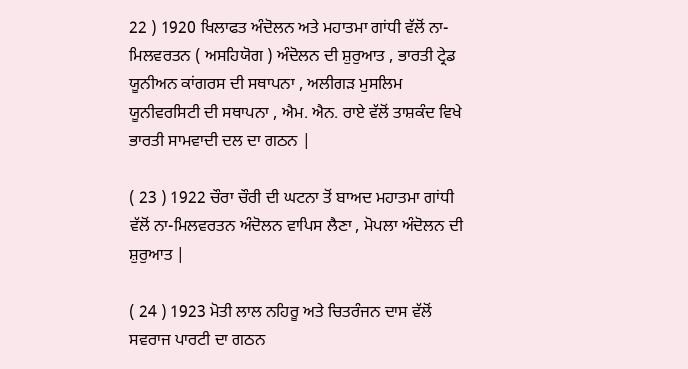22 ) 1920 ਖਿਲਾਫਤ ਅੰਦੋਲਨ ਅਤੇ ਮਹਾਤਮਾ ਗਾਂਧੀ ਵੱਲੋਂ ਨਾ-ਮਿਲਵਰਤਨ ( ਅਸਹਿਯੋਗ ) ਅੰਦੋਲਨ ਦੀ ਸ਼ੁਰੁਆਤ , ਭਾਰਤੀ ਟ੍ਰੇਡ ਯੂਨੀਅਨ ਕਾਂਗਰਸ ਦੀ ਸਥਾਪਨਾ , ਅਲੀਗੜ ਮੁਸਲਿਮ ਯੂਨੀਵਰਸਿਟੀ ਦੀ ਸਥਾਪਨਾ , ਐਮ. ਐਨ. ਰਾਏ ਵੱਲੋਂ ਤਾਸ਼ਕੰਦ ਵਿਖੇ ਭਾਰਤੀ ਸਾਮਵਾਦੀ ਦਲ ਦਾ ਗਠਨ |

( 23 ) 1922 ਚੌਰਾ ਚੌਰੀ ਦੀ ਘਟਨਾ ਤੋਂ ਬਾਅਦ ਮਹਾਤਮਾ ਗਾਂਧੀ ਵੱਲੋਂ ਨਾ-ਮਿਲਵਰਤਨ ਅੰਦੋਲਨ ਵਾਪਿਸ ਲੈਣਾ , ਮੋਪਲਾ ਅੰਦੋਲਨ ਦੀ ਸ਼ੁਰੁਆਤ |

( 24 ) 1923 ਮੋਤੀ ਲਾਲ ਨਹਿਰੂ ਅਤੇ ਚਿਤਰੰਜਨ ਦਾਸ ਵੱਲੋਂ ਸਵਰਾਜ ਪਾਰਟੀ ਦਾ ਗਠਨ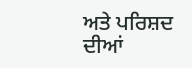ਅਤੇ ਪਰਿਸ਼ਦ ਦੀਆਂ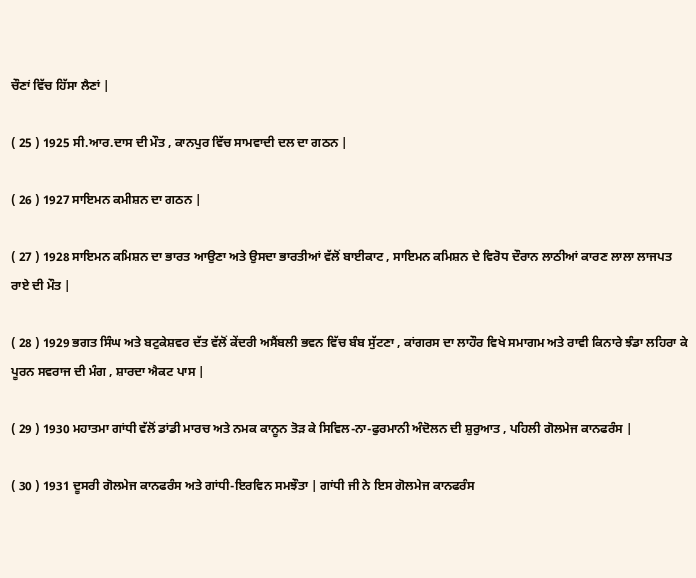ਚੌਣਾਂ ਵਿੱਚ ਹਿੱਸਾ ਲੈਣਾਂ |

( 25 ) 1925 ਸੀ.ਆਰ.ਦਾਸ ਦੀ ਮੌਤ , ਕਾਨਪੁਰ ਵਿੱਚ ਸਾਮਵਾਦੀ ਦਲ ਦਾ ਗਠਨ |

( 26 ) 1927 ਸਾਇਮਨ ਕਮੀਸ਼ਨ ਦਾ ਗਠਨ |

( 27 ) 1928 ਸਾਇਮਨ ਕਮਿਸ਼ਨ ਦਾ ਭਾਰਤ ਆਉਣਾ ਅਤੇ ਉਸਦਾ ਭਾਰਤੀਆਂ ਵੱਲੋਂ ਬਾਈਕਾਟ , ਸਾਇਮਨ ਕਮਿਸ਼ਨ ਦੇ ਵਿਰੋਧ ਦੌਰਾਨ ਲਾਠੀਆਂ ਕਾਰਣ ਲਾਲਾ ਲਾਜਪਤ ਰਾਏ ਦੀ ਮੌਤ |

( 28 ) 1929 ਭਗਤ ਸਿੰਘ ਅਤੇ ਬਟੁਕੇਸ਼ਵਰ ਦੱਤ ਵੱਲੋਂ ਕੇਂਦਰੀ ਅਸੈਂਬਲੀ ਭਵਨ ਵਿੱਚ ਬੰਬ ਸੁੱਟਣਾ , ਕਾਂਗਰਸ ਦਾ ਲਾਹੌਰ ਵਿਖੇ ਸਮਾਗਮ ਅਤੇ ਰਾਵੀ ਕਿਨਾਰੇ ਝੰਡਾ ਲਹਿਰਾ ਕੇ ਪੂਰਨ ਸਵਰਾਜ ਦੀ ਮੰਗ , ਸ਼ਾਰਦਾ ਐਕਟ ਪਾਸ |

( 29 ) 1930 ਮਹਾਤਮਾ ਗਾਂਧੀ ਵੱਲੋਂ ਡਾਂਡੀ ਮਾਰਚ ਅਤੇ ਨਮਕ ਕਾਨੂਨ ਤੋੜ ਕੇ ਸਿਵਿਲ-ਨਾ-ਫੁਰਮਾਨੀ ਅੰਦੋਲਨ ਦੀ ਸ਼ੁਰੁਆਤ , ਪਹਿਲੀ ਗੋਲਮੇਜ ਕਾਨਫਰੰਸ |

( 30 ) 1931 ਦੂਸਰੀ ਗੋਲਮੇਜ ਕਾਨਫਰੰਸ ਅਤੇ ਗਾਂਧੀ-ਇਰਵਿਨ ਸਮਝੌਤਾ | ਗਾਂਧੀ ਜੀ ਨੇ ਇਸ ਗੋਲਮੇਜ ਕਾਨਫਰੰਸ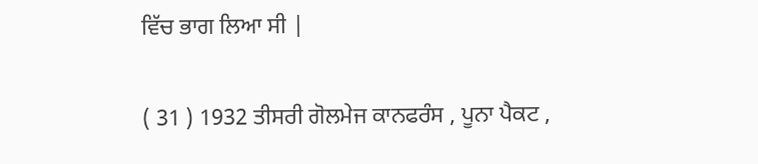ਵਿੱਚ ਭਾਗ ਲਿਆ ਸੀ |

( 31 ) 1932 ਤੀਸਰੀ ਗੋਲਮੇਜ ਕਾਨਫਰੰਸ , ਪੂਨਾ ਪੈਕਟ ,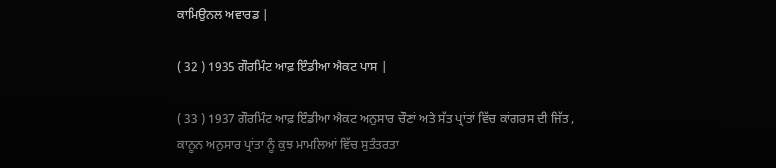ਕਾਮਿਉਨਲ ਅਵਾਰਡ |

( 32 ) 1935 ਗੌਰਮਿੰਟ ਆਫ਼ ਇੰਡੀਆ ਐਕਟ ਪਾਸ |

( 33 ) 1937 ਗੌਰਮਿੰਟ ਆਫ਼ ਇੰਡੀਆ ਐਕਟ ਅਨੁਸਾਰ ਚੌਣਾਂ ਅਤੇ ਸੱਤ ਪ੍ਰਾਂਤਾਂ ਵਿੱਚ ਕਾਂਗਰਸ ਦੀ ਜਿੱਤ , ਕਾਨੂਨ ਅਨੁਸਾਰ ਪ੍ਰਾਂਤਾ ਨੂੰ ਕੁਝ ਮਾਮਲਿਆਂ ਵਿੱਚ ਸੁਤੰਤਰਤਾ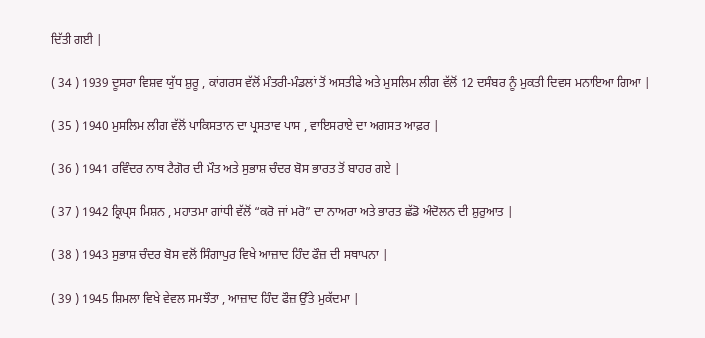ਦਿੱਤੀ ਗਈ |

( 34 ) 1939 ਦੂਸਰਾ ਵਿਸ਼ਵ ਯੁੱਧ ਸ਼ੁਰੂ , ਕਾਂਗਰਸ ਵੱਲੋਂ ਮੰਤਰੀ-ਮੰਡਲਾਂ ਤੋਂ ਅਸਤੀਫੇ ਅਤੇ ਮੁਸਲਿਮ ਲੀਗ ਵੱਲੋਂ 12 ਦਸੰਬਰ ਨੂੰ ਮੁਕਤੀ ਦਿਵਸ ਮਨਾਇਆ ਗਿਆ |

( 35 ) 1940 ਮੁਸਲਿਮ ਲੀਗ ਵੱਲੋਂ ਪਾਕਿਸਤਾਨ ਦਾ ਪ੍ਰਸਤਾਵ ਪਾਸ , ਵਾਇਸਰਾਏ ਦਾ ਅਗਸਤ ਆਫ਼ਰ |

( 36 ) 1941 ਰਵਿੰਦਰ ਨਾਥ ਟੈਗੋਰ ਦੀ ਮੌਤ ਅਤੇ ਸੁਭਾਸ਼ ਚੰਦਰ ਬੋਸ ਭਾਰਤ ਤੋਂ ਬਾਹਰ ਗਏ |

( 37 ) 1942 ਕ੍ਰਿਪ੍ਸ ਮਿਸ਼ਨ , ਮਹਾਤਮਾ ਗਾਂਧੀ ਵੱਲੋਂ “ਕਰੋ ਜਾਂ ਮਰੋ” ਦਾ ਨਾਅਰਾ ਅਤੇ ਭਾਰਤ ਛੱਡੋ ਅੰਦੋਲਨ ਦੀ ਸ਼ੁਰੁਆਤ |

( 38 ) 1943 ਸੁਭਾਸ਼ ਚੰਦਰ ਬੋਸ ਵਲੋਂ ਸਿੰਗਾਪੁਰ ਵਿਖੇ ਆਜ਼ਾਦ ਹਿੰਦ ਫੌਜ਼ ਦੀ ਸਥਾਪਨਾ |

( 39 ) 1945 ਸ਼ਿਮਲਾ ਵਿਖੇ ਵੇਵਲ ਸਮਝੌਤਾ , ਆਜ਼ਾਦ ਹਿੰਦ ਫੌਜ਼ ਉੱਤੇ ਮੁਕੱਦਮਾ |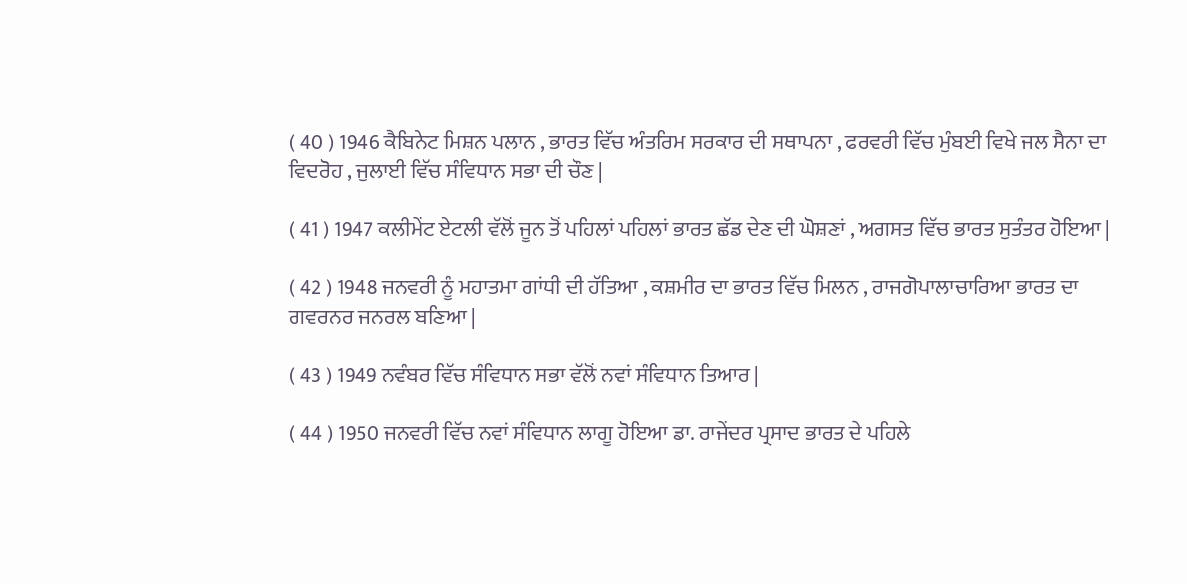( 40 ) 1946 ਕੈਬਿਨੇਟ ਮਿਸ਼ਨ ਪਲਾਨ , ਭਾਰਤ ਵਿੱਚ ਅੰਤਰਿਮ ਸਰਕਾਰ ਦੀ ਸਥਾਪਨਾ , ਫਰਵਰੀ ਵਿੱਚ ਮੁੰਬਈ ਵਿਖੇ ਜਲ ਸੈਨਾ ਦਾ ਵਿਦਰੋਹ , ਜੁਲਾਈ ਵਿੱਚ ਸੰਵਿਧਾਨ ਸਭਾ ਦੀ ਚੌਣ |

( 41 ) 1947 ਕਲੀਮੇਂਟ ਏਟਲੀ ਵੱਲੋਂ ਜੂਨ ਤੋਂ ਪਹਿਲਾਂ ਪਹਿਲਾਂ ਭਾਰਤ ਛੱਡ ਦੇਣ ਦੀ ਘੋਸ਼ਣਾਂ , ਅਗਸਤ ਵਿੱਚ ਭਾਰਤ ਸੁਤੰਤਰ ਹੋਇਆ |

( 42 ) 1948 ਜਨਵਰੀ ਨੂੰ ਮਹਾਤਮਾ ਗਾਂਧੀ ਦੀ ਹੱਤਿਆ , ਕਸ਼ਮੀਰ ਦਾ ਭਾਰਤ ਵਿੱਚ ਮਿਲਨ , ਰਾਜਗੋਪਾਲਾਚਾਰਿਆ ਭਾਰਤ ਦਾ ਗਵਰਨਰ ਜਨਰਲ ਬਣਿਆ |

( 43 ) 1949 ਨਵੰਬਰ ਵਿੱਚ ਸੰਵਿਧਾਨ ਸਭਾ ਵੱਲੋਂ ਨਵਾਂ ਸੰਵਿਧਾਨ ਤਿਆਰ |

( 44 ) 1950 ਜਨਵਰੀ ਵਿੱਚ ਨਵਾਂ ਸੰਵਿਧਾਨ ਲਾਗੂ ਹੋਇਆ ਡਾ. ਰਾਜੇਂਦਰ ਪ੍ਰਸਾਦ ਭਾਰਤ ਦੇ ਪਹਿਲੇ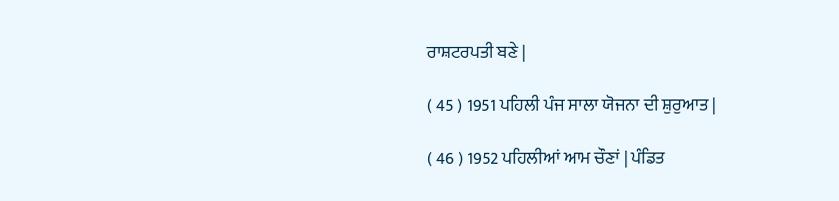ਰਾਸ਼ਟਰਪਤੀ ਬਣੇ |

( 45 ) 1951 ਪਹਿਲੀ ਪੰਜ ਸਾਲਾ ਯੋਜਨਾ ਦੀ ਸ਼ੁਰੁਆਤ |

( 46 ) 1952 ਪਹਿਲੀਆਂ ਆਮ ਚੌਣਾਂ | ਪੰਡਿਤ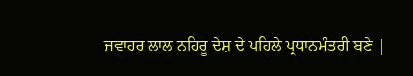ਜਵਾਹਰ ਲਾਲ ਨਹਿਰੂ ਦੇਸ਼ ਦੇ ਪਹਿਲੇ ਪ੍ਰਧਾਨਮੰਤਰੀ ਬਣੇ |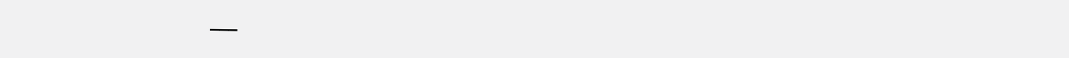___